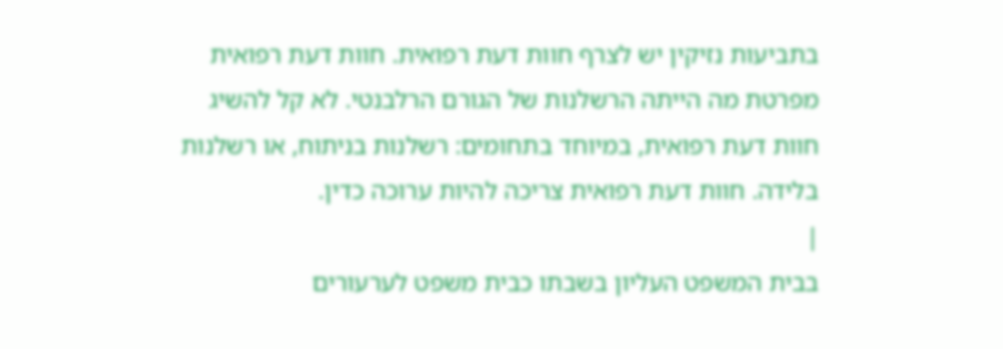בתביעות נזיקין יש לצרף חוות דעת רפואית. חוות דעת רפואית מפרטת מה הייתה הרשלנות של הגורם הרלבנטי. לא קל להשיג חוות דעת רפואית, במיוחד בתחומים: רשלנות בניתוח, או רשלנות בלידה. חוות דעת רפואית צריכה להיות ערוכה כדין.
|
בבית המשפט העליון בשבתו כבית משפט לערעורים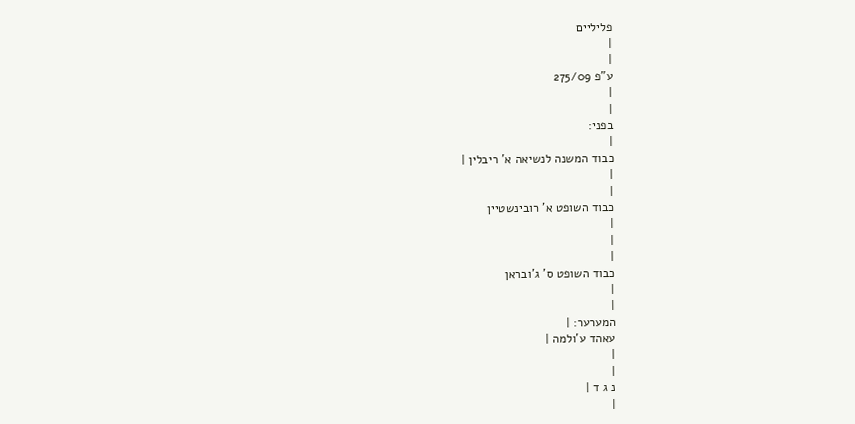פליליים
|
|
ע"פ 275/09
|
|
בפני:
|
כבוד המשנה לנשיאה א' ריבלין |
|
|
כבוד השופט א' רובינשטיין
|
|
|
כבוד השופט ס' ג'ובראן
|
|
המערער: |
עאהד ע'ולמה |
|
|
נ ג ד |
|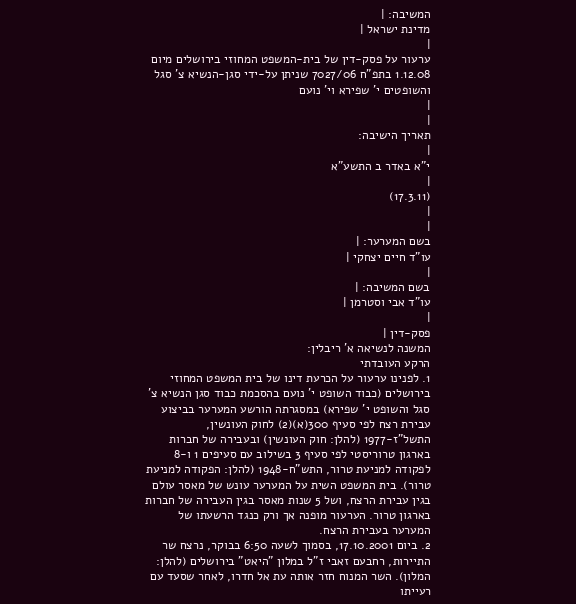המשיבה: |
מדינת ישראל |
|
ערעור על פסק-דין של בית-המשפט המחוזי בירושלים מיום 1.12.08 בתפ"ח 7027/06 שניתן על-ידי סגן-הנשיא צ' סגל והשופטים י' שפירא וי' נועם
|
|
תאריך הישיבה:
|
י"א באדר ב התשע"א
|
(17.3.11)
|
|
בשם המערער: |
עו"ד חיים יצחקי |
|
בשם המשיבה: |
עו"ד אבי וסטרמן |
|
פסק-דין |
המשנה לנשיאה א' ריבלין:
הרקע העובדתי
1. לפנינו ערעור על הכרעת דינו של בית המשפט המחוזי בירושלים (כבוד השופט י' נועם בהסכמת כבוד סגן הנשיא צ' סגל והשופט י' שפירא) במסגרתה הורשע המערער בביצוע עבירת רצח לפי סעיף 300(א)(2) לחוק העונשין, התשל"ז-1977 (להלן: חוק העונשין) ובעבירה של חברות בארגון טרוריסטי לפי סעיף 3 בשילוב עם סעיפים 1 ו-8 לפקודה למניעת טרור, התש"ח-1948 (להלן: הפקודה למניעת טרור). בית המשפט השית על המערער עונש של מאסר עולם בגין עבירת הרצח, ושל 5 שנות מאסר בגין העבירה של חברות בארגון טרור. הערעור מופנה אך ורק כנגד הרשעתו של המערער בעבירת הרצח.
2. ביום 17.10.2001, בסמוך לשעה 6:50 בבוקר, נרצח שר התיירות, רחבעם זאבי ז"ל במלון "היאט" בירושלים (להלן: המלון). השר המנוח חזר אותה עת אל חדרו, לאחר שסעד עם רעייתו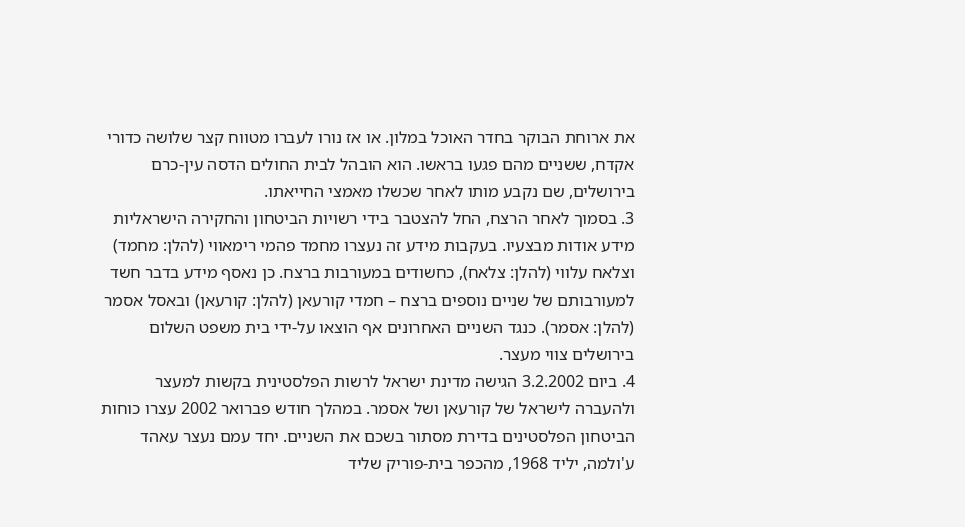את ארוחת הבוקר בחדר האוכל במלון. או אז נורו לעברו מטווח קצר שלושה כדורי אקדח, ששניים מהם פגעו בראשו. הוא הובהל לבית החולים הדסה עין-כרם בירושלים, שם נקבע מותו לאחר שכשלו מאמצי החייאתו.
3. בסמוך לאחר הרצח, החל להצטבר בידי רשויות הביטחון והחקירה הישראליות מידע אודות מבצעיו. בעקבות מידע זה נעצרו מחמד פהמי רימאווי (להלן: מחמד) וצלאח עלווי (להלן: צלאח), כחשודים במעורבות ברצח. כן נאסף מידע בדבר חשד למעורבותם של שניים נוספים ברצח – חמדי קורעאן (להלן: קורעאן) ובאסל אסמר (להלן: אסמר). כנגד השניים האחרונים אף הוצאו על-ידי בית משפט השלום בירושלים צווי מעצר.
4. ביום 3.2.2002 הגישה מדינת ישראל לרשות הפלסטינית בקשות למעצר ולהעברה לישראל של קורעאן ושל אסמר. במהלך חודש פברואר 2002 עצרו כוחות הביטחון הפלסטינים בדירת מסתור בשכם את השניים. יחד עמם נעצר עאהד ע'ולמה, יליד 1968, מהכפר בית-פוריק שליד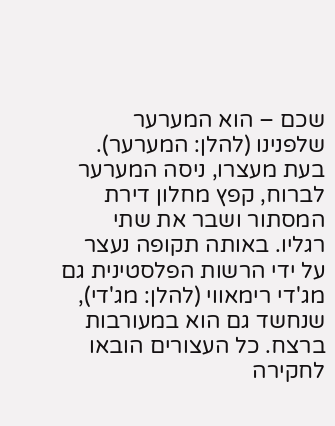שכם – הוא המערער שלפנינו (להלן: המערער). בעת מעצרו, ניסה המערער לברוח, קפץ מחלון דירת המסתור ושבר את שתי רגליו. באותה תקופה נעצר על ידי הרשות הפלסטינית גם מג'די רימאווי (להלן: מג'די), שנחשד גם הוא במעורבות ברצח. כל העצורים הובאו לחקירה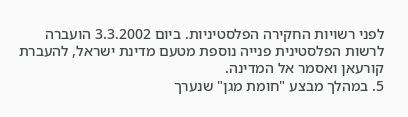לפני רשויות החקירה הפלסטיניות. ביום 3.3.2002 הועברה לרשות הפלסטינית פנייה נוספת מטעם מדינת ישראל, להעברת קורעאן ואסמר אל המדינה.
5. במהלך מבצע "חומת מגן" שנערך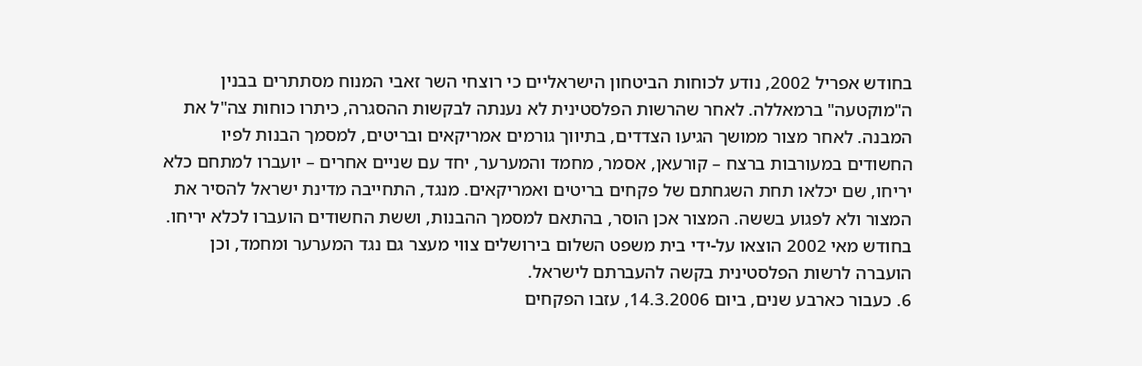בחודש אפריל 2002, נודע לכוחות הביטחון הישראליים כי רוצחי השר זאבי המנוח מסתתרים בבנין ה"מוקטעה" ברמאללה. לאחר שהרשות הפלסטינית לא נענתה לבקשות ההסגרה, כיתרו כוחות צה"ל את המבנה. לאחר מצור ממושך הגיעו הצדדים, בתיווך גורמים אמריקאים ובריטים, למסמך הבנות לפיו החשודים במעורבות ברצח – קורעאן, אסמר, מחמד והמערער, יחד עם שניים אחרים – יועברו למתחם כלא יריחו, שם יכלאו תחת השגחתם של פקחים בריטים ואמריקאים. מנגד, התחייבה מדינת ישראל להסיר את המצור ולא לפגוע בששה. המצור אכן הוסר, בהתאם למסמך ההבנות, וששת החשודים הועברו לכלא יריחו. בחודש מאי 2002 הוצאו על-ידי בית משפט השלום בירושלים צווי מעצר גם נגד המערער ומחמד, וכן הועברה לרשות הפלסטינית בקשה להעברתם לישראל.
6. כעבור כארבע שנים, ביום 14.3.2006, עזבו הפקחים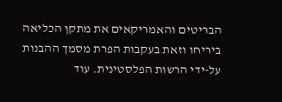הבריטים והאמריקאים את מתקן הכליאה ביריחו וזאת בעקבות הפרת מסמך ההבנות על-ידי הרשות הפלסטינית. עוד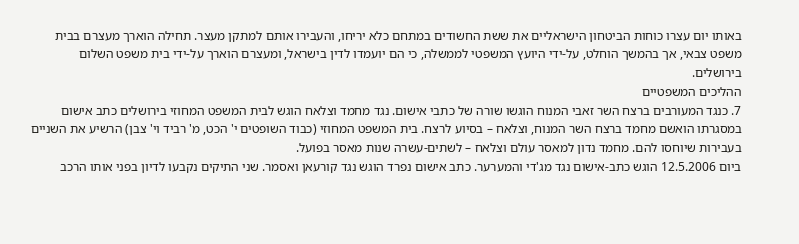באותו יום עצרו כוחות הביטחון הישראליים את ששת החשודים במתחם כלא יריחו, והעבירו אותם למתקן מעצר. תחילה הוארך מעצרם בבית משפט צבאי, אך בהמשך הוחלט, על-ידי היועץ המשפטי לממשלה, כי הם יועמדו לדין בישראל, ומעצרם הוארך על-ידי בית משפט השלום בירושלים.
ההליכים המשפטיים
7. כנגד המעורבים ברצח השר זאבי המנוח הוגשו שורה של כתבי אישום. נגד מחמד וצלאח הוגש לבית המשפט המחוזי בירושלים כתב אישום במסגרתו הואשם מחמד ברצח השר המנוח, וצלאח – בסיוע לרצח. בית המשפט המחוזי (כבוד השופטים י' הכט, מ' רביד וי' צבן) הרשיע את השניים בעבירות שיוחסו להם. מחמד נדון למאסר עולם וצלאח – לשתים-עשרה שנות מאסר בפועל.
ביום 12.5.2006 הוגש כתב-אישום נגד מג'די והמערער. כתב אישום נפרד הוגש נגד קורעאן ואסמר. שני התיקים נקבעו לדיון בפני אותו הרכב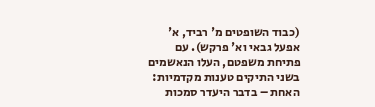(כבוד השופטים מ' רביד, א' אפעל גבאי וא' פרקש). עם פתיחת משפטם, העלו הנאשמים בשני התיקים טענות מקדמיות: האחת – בדבר היעדר סמכות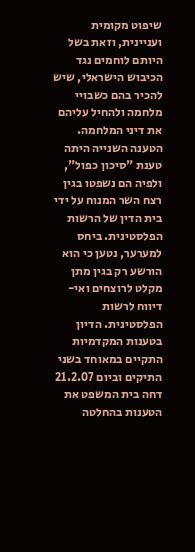שיפוט מקומית ועניינית, וזאת בשל היותם לוחמים נגד הכיבוש הישראלי, שיש להכיר בהם כשבויי מלחמה ולהחיל עליהם את דיני המלחמה. הטענה השנייה היתה טענת "סיכון כפול", ולפיה הם נשפטו בגין רצח השר המנוח על ידי בית הדין של הרשות הפלסטינית. ביחס למערער, נטען כי הוא הורשע רק בגין מתן מקלט לרוצחים ואי-דיווח לרשות הפלסטינית. הדיון בטענות המקדמיות התקיים במאוחד בשני התיקים וביום 21.2.07 דחה בית המשפט את הטענות בהחלטה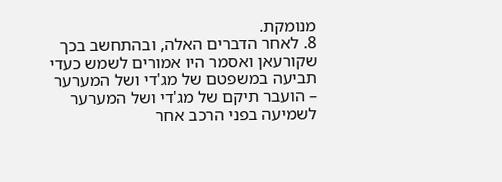מנומקת.
8. לאחר הדברים האלה, ובהתחשב בכך שקורעאן ואסמר היו אמורים לשמש כעדי תביעה במשפטם של מג'די ושל המערער – הועבר תיקם של מג'די ושל המערער לשמיעה בפני הרכב אחר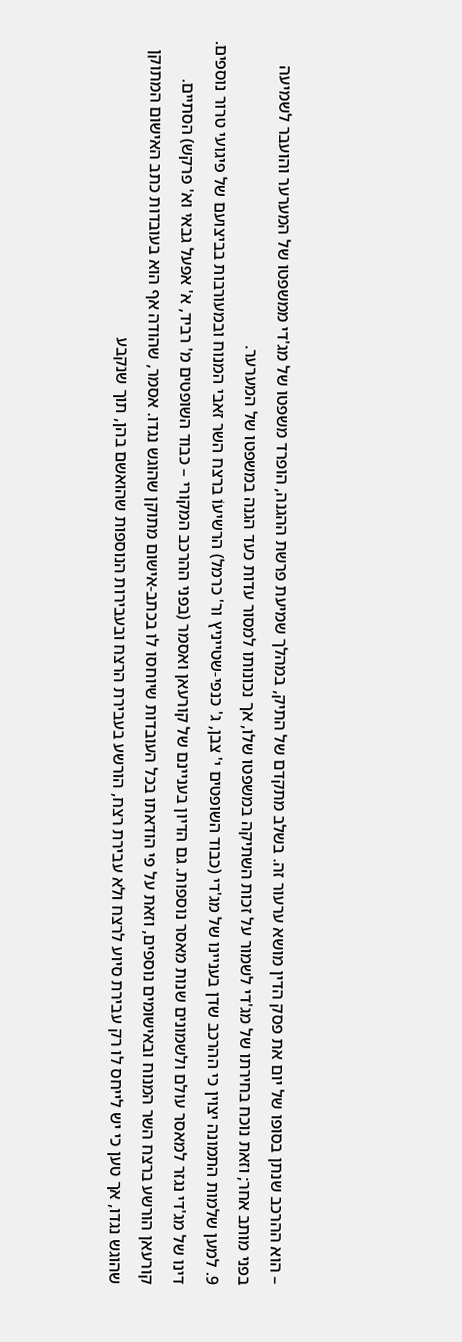– הוא ההרכב שנתן בסופו של יום את פסק הדין מושא ערעור זה. בשלב מתקדם של התיק, במהלך שמיעת פרשת ההגנה, הופרד משפטו של מג'די ממשפטו של המערער והועבר לשמיעה בפני מותב אחר; וזאת נוכח בחירתו של מג'די לשמור על זכות השתיקה במשפטו שלו, אך נכונותו למסור עדות כעד הגנה במשפטו של המערער.
9. למען שלמות התמונה יצוין כי ההרכב שדן בעניינו של מג'די (כבוד השופטים י' צבן, ג' כנפי-שטייניץ ור' כרמל) הרשיעוֹ ברצח השר זאבי המנוח ובמעורבות בביצועם של פיגועי טרור נוספים. דינו של מג'די נגזר למאסר עולם ולשמונים שנות מאסר נוספות. גם הדיון בעניינם של קורעאן ואסמר (בפני ההרכב המקורי – כבוד השופטים מ' רביד, א' אפעל גבאי וא' פרקש) הסתיים. קורעאן הורשע ברצח השר המנוח ובאישומים נוספים, וזאת על פי הודאתו בכל העובדות שיוחסו לו בכתב-אישום מתוקן שהוגש נגדו. אסמר, שהודה אף הוא בעובדות כתב האישום המתוקן שהוגש נגדו, אך טען כי יש לייחס לו רק עבירת סיוע לרצח ולא עבירת רצח, הורשע בעבירת הרצח ובעבירות הנוספות שהואשם בהן, תוך שנקבע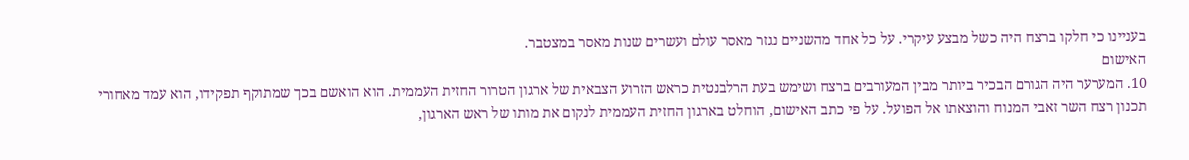בעניינו כי חלקו ברצח היה כשל מבצע עיקרי. על כל אחד מהשניים נגזר מאסר עולם ועשרים שנות מאסר במצטבר.
האישום
10. המערער היה הגורם הבכיר ביותר מבין המעורבים ברצח ושימש בעת הרלבנטית כראש הזרוע הצבאית של ארגון הטרור החזית העממית. הוא הואשם בכך שמתוקף תפקידו, הוא עמד מאחורי תכנון רצח השר זאבי המנוח והוצאתו אל הפועל. על פי כתב האישום, הוחלט בארגון החזית העממית לנקום את מותו של ראש הארגון,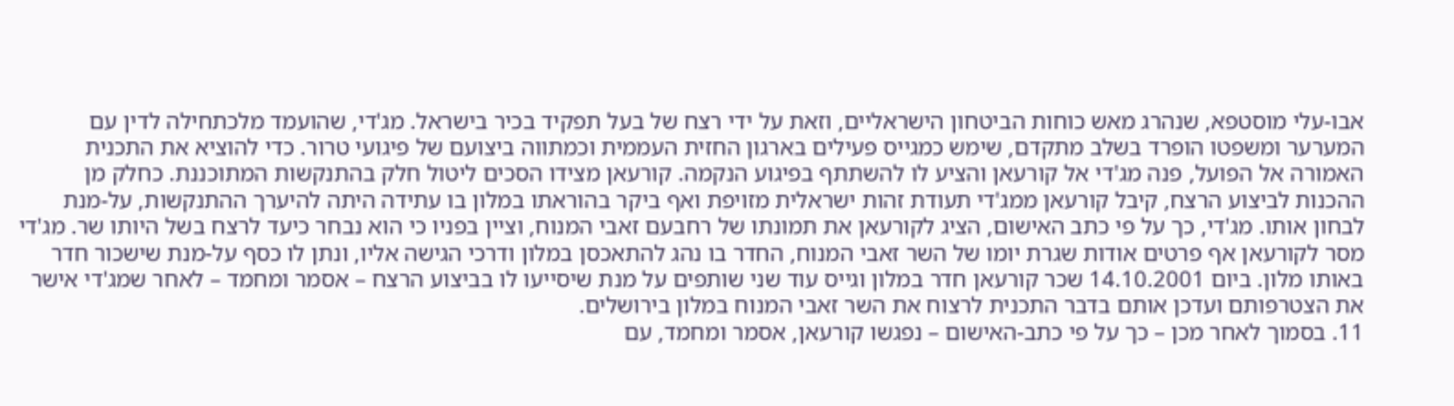אבו-עלי מוסטפא, שנהרג מאש כוחות הביטחון הישראליים, וזאת על ידי רצח של בעל תפקיד בכיר בישראל. מג'די, שהועמד מלכתחילה לדין עם המערער ומשפטו הופרד בשלב מתקדם, שימש כמגייס פעילים בארגון החזית העממית וכמתווה ביצועם של פיגועי טרור. כדי להוציא את התכנית האמורה אל הפועל, פנה מג'די אל קורעאן והציע לו להשתתף בפיגוע הנקמה. קורעאן מצידו הסכים ליטול חלק בהתנקשות המתוכננת. כחלק מן ההכנות לביצוע הרצח, קיבל קורעאן ממג'די תעודת זהות ישראלית מזויפת ואף ביקר בהוראתו במלון בו עתידה היתה להיערך ההתנקשות, על-מנת לבחון אותו. מג'די, כך על פי כתב האישום, הציג לקורעאן את תמונתו של רחבעם זאבי המנוח, וציין בפניו כי הוא נבחר כיעד לרצח בשל היותו שר. מג'די מסר לקורעאן אף פרטים אודות שגרת יומו של השר זאבי המנוח, החדר בו נהג להתאכסן במלון ודרכי הגישה אליו, ונתן לו כסף על-מנת שישכור חדר באותו מלון. ביום 14.10.2001 שכר קורעאן חדר במלון וגייס עוד שני שותפים על מנת שיסייעו לו בביצוע הרצח – אסמר ומחמד – לאחר שמג'די אישר את הצטרפותם ועדכן אותם בדבר התכנית לרצוח את השר זאבי המנוח במלון בירושלים.
11. בסמוך לאחר מכן – כך על פי כתב-האישום – נפגשו קורעאן, אסמר ומחמד, עם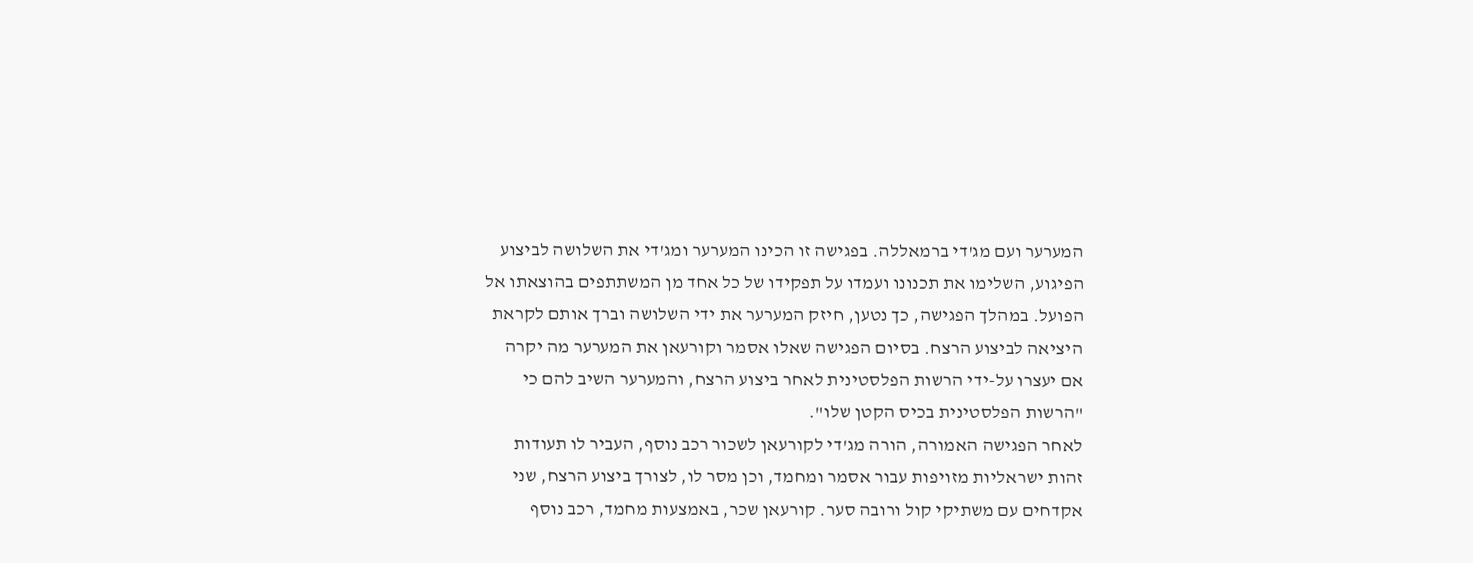המערער ועם מג'די ברמאללה. בפגישה זו הכינו המערער ומג'די את השלושה לביצוע הפיגוע, השלימו את תכנונו ועמדו על תפקידו של כל אחד מן המשתתפים בהוצאתו אל הפועל. במהלך הפגישה, כך נטען, חיזק המערער את ידי השלושה וברך אותם לקראת היציאה לביצוע הרצח. בסיום הפגישה שאלו אסמר וקורעאן את המערער מה יקרה אם יעצרו על-ידי הרשות הפלסטינית לאחר ביצוע הרצח, והמערער השיב להם כי "הרשות הפלסטינית בכיס הקטן שלו".
לאחר הפגישה האמורה, הורה מג'די לקורעאן לשכור רכב נוסף, העביר לו תעודות זהות ישראליות מזויפות עבור אסמר ומחמד, וכן מסר לו, לצורך ביצוע הרצח, שני אקדחים עם משתיקי קול ורובה סער. קורעאן שכר, באמצעות מחמד, רכב נוסף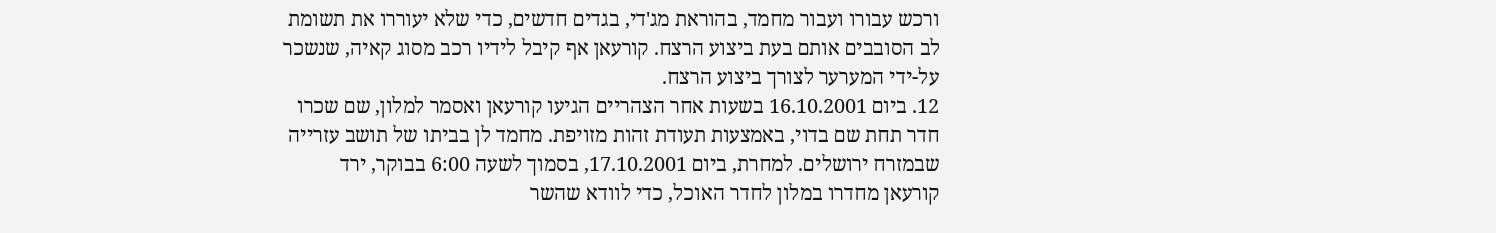ורכש עבורו ועבור מחמד, בהוראת מג'די, בגדים חדשים, כדי שלא יעוררו את תשומת לב הסובבים אותם בעת ביצוע הרצח. קורעאן אף קיבל לידיו רכב מסוג קאיה, שנשכר על-ידי המערער לצורך ביצוע הרצח.
12. ביום 16.10.2001 בשעות אחר הצהריים הגיעו קורעאן ואסמר למלון, שם שכרו חדר תחת שם בדוי, באמצעות תעודת זהות מזויפת. מחמד לן בביתו של תושב עזרייה שבמזרח ירושלים. למחרת, ביום 17.10.2001, בסמוך לשעה 6:00 בבוקר, ירד קורעאן מחדרו במלון לחדר האוכל, כדי לוודא שהשר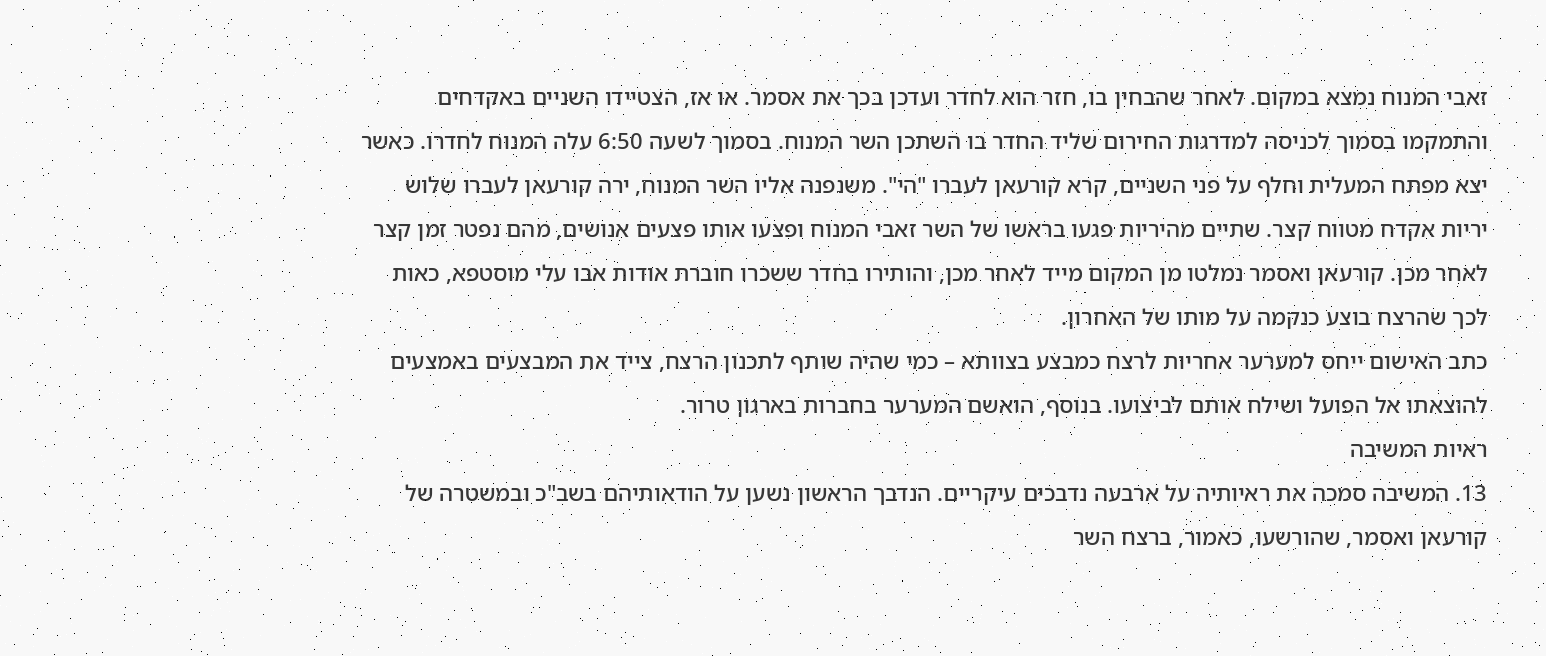זאבי המנוח נמצא במקום. לאחר שהבחין בו, חזר הוא לחדר ועדכן בכך את אסמר. או אז, הצטיידו השניים באקדחים והתמקמו בסמוך לכניסה למדרגות החירום שליד החדר בו השתכן השר המנוח. בסמוך לשעה 6:50 עלה המנוח לחדרו. כאשר יצא מפתח המעלית וחלף על פני השניים, קרא קורעאן לעברו "הי". משנפנה אליו השר המנוח, ירה קורעאן לעברו שלוש יריות אקדח מטווח קצר. שתיים מהיריות פגעו בראשו של השר זאבי המנוח ופצעו אותו פצעים אנושים, מהם נפטר זמן קצר לאחר מכן. קורעאן ואסמר נמלטו מן המקום מייד לאחר מכן, והותירו בחדר ששכרו חוברת אודות אבו עלי מוסטפא, כאות לכך שהרצח בוצע כנקמה על מותו של האחרון.
כתב האישום ייחס למערער אחריות לרצח כמבצע בצוותא – כמי שהיה שותף לתכנון הרצח, צייד את המבצעים באמצעים להוצאתו אל הפועל ושילח אותם לביצועו. בנוסף, הואשם המערער בחברות בארגון טרור.
ראיות המשיבה
13. המשיבה סמכה את ראיותיה על ארבעה נדבכים עיקריים. הנדבך הראשון נשען על הודאותיהם בשב"כ ובמשטרה של קורעאן ואסמר, שהורשעו, כאמור, ברצח השר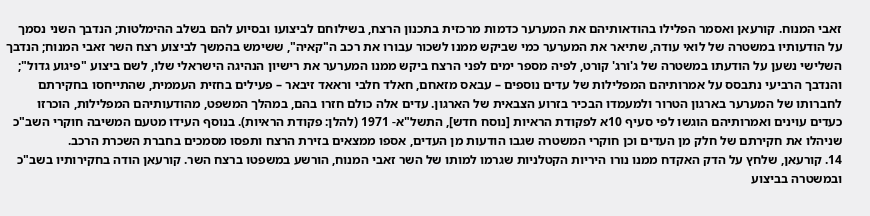זאבי המנוח. קורעאן ואסמר הפלילו בהודאותיהם את המערער כדמות מרכזית בתכנון הרצח, בשילוחם לביצועו ובסיוע להם בשלב ההימלטות; הנדבך השני נסמך על הודעותיו במשטרה של לואי עודה, שתיאר את המערער כמי שביקש ממנו לשכור עבורו את רכב ה"קאיה", ששימש בהמשך לביצוע רצח השר זאבי המנוח; הנדבך השלישי נשען על הודעתו במשטרה של ג'ורג' קורט, לפיה מספר ימים לפני הרצח ביקש ממנו המערער את רישיון הנהיגה הישראלי שלו, לשם ביצוע "פיגוע גדול"; והנדבך הרביעי נתבסס על אמרותיהם המפלילות של עדים נוספים – עבאס מזאחם, חאלד חלבי וראאד זיבאר – פעילים בחזית העממית, שהתייחסו בחקירתם לחברותו של המערער בארגון הטרור ולמעמדו הבכיר בזרוע הצבאית של הארגון. עדים אלה כולם חזרו בהם, במהלך המשפט, מהודעותיהם המפלילות, הוכרזו כעדים עוינים ואמרותיהם הוגשו לפי סעיף 10א לפקודת הראיות [נוסח חדש], התשל"א- 1971 (להלן: פקודת הראיות). בנוסף העידו מטעם המשיבה חוקרי השב"כ שניהלו את חקירתם של חלק מן העדים וכן חוקרי המשטרה שגבו הודעות מן העדים, אספו ממצאים בזירת הרצח ותפסו מסמכים בחברת השכרת הרכב.
14. קורעאן, שלחץ על הדק האקדח ממנו נורו היריות הקטלניות שגרמו למותו של השר זאבי המנוח, הורשע במשפטו ברצח השר. קורעאן הודה בחקירותיו בשב"כ ובמשטרה בביצוע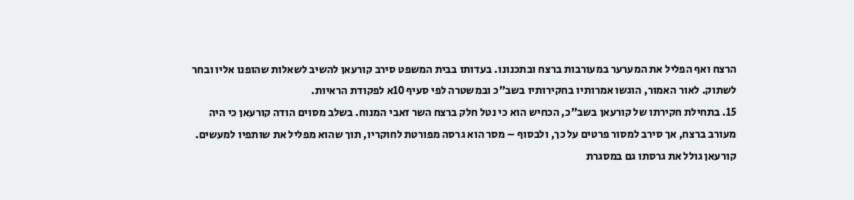הרצח ואף הפליל את המערער במעורבות ברצח ובתכנונו. בעדותו בבית המשפט סירב קורעאן להשיב לשאלות שהופנו אליו ובחר לשתוק. לאור האמור, הוגשו אמרותיו בחקירותיו בשב"כ ובמשטרה לפי סעיף 10א לפקודת הראיות.
15. בתחילת חקירתו של קורעאן בשב"כ, הכחיש הוא כי נטל חלק ברצח השר זאבי המנוח. בשלב מסוים הודה קורעאן כי היה מעורב ברצח, אך סירב למסור פרטים על כך, ולבסוף – מסר הוא גרסה מפורטת לחוקריו, תוך שהוא מפליל את שותפיו למעשים. קורעאן גולל את גרסתו גם במסגרת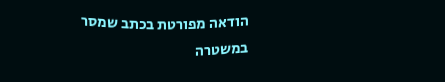הודאה מפורטת בכתב שמסר במשטרה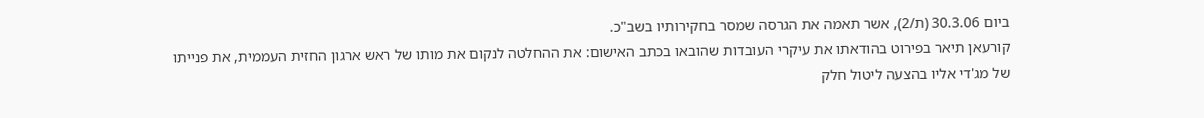ביום 30.3.06 (ת/2), אשר תאמה את הגרסה שמסר בחקירותיו בשב"כ.
קורעאן תיאר בפירוט בהודאתו את עיקרי העובדות שהובאו בכתב האישום: את ההחלטה לנקום את מותו של ראש ארגון החזית העממית, את פנייתו של מג'די אליו בהצעה ליטול חלק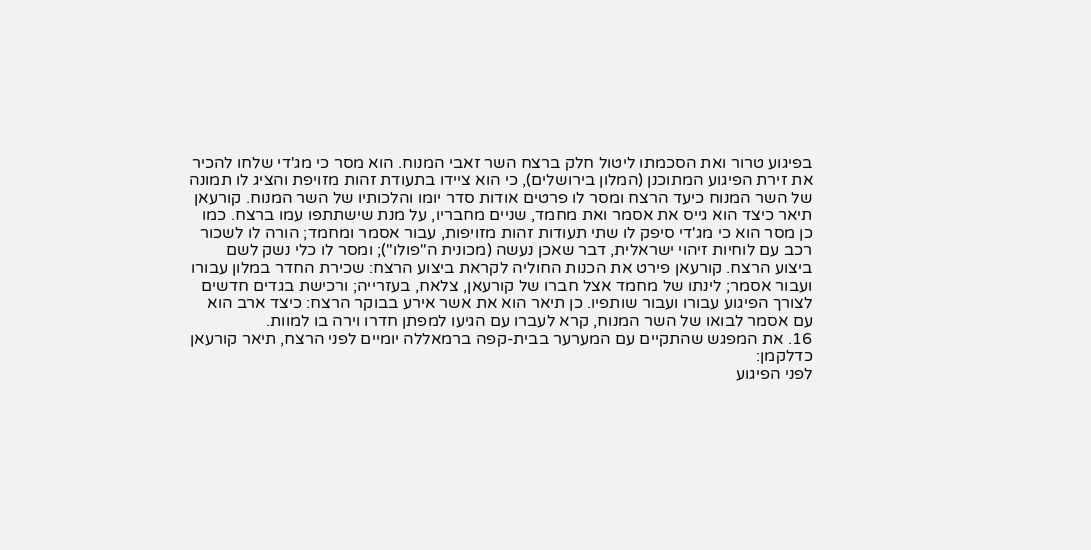בפיגוע טרור ואת הסכמתו ליטול חלק ברצח השר זאבי המנוח. הוא מסר כי מג'די שלחו להכיר את זירת הפיגוע המתוכנן (המלון בירושלים), כי הוא ציידו בתעודת זהות מזויפת והציג לו תמונה של השר המנוח כיעד הרצח ומסר לו פרטים אודות סדר יומו והלכותיו של השר המנוח. קורעאן תיאר כיצד הוא גייס את אסמר ואת מחמד, שניים מחבריו, על מנת שישתתפו עמו ברצח. כמו כן מסר הוא כי מג'די סיפק לו שתי תעודות זהות מזויפות, עבור אסמר ומחמד; הורה לו לשכור רכב עם לוחיות זיהוי ישראלית, דבר שאכן נעשה (מכונית ה"פולו"); ומסר לו כלי נשק לשם ביצוע הרצח. קורעאן פירט את הכנות החוליה לקראת ביצוע הרצח: שכירת החדר במלון עבורו ועבור אסמר; לינתו של מחמד אצל חברו של קורעאן, צלאח, בעזרייה; ורכישת בגדים חדשים לצורך הפיגוע עבורו ועבור שותפיו. כן תיאר הוא את אשר אירע בבוקר הרצח: כיצד ארב הוא עם אסמר לבואו של השר המנוח, קרא לעברו עם הגיעו למפתן חדרו וירה בו למוות.
16. את המפגש שהתקיים עם המערער בבית-קפה ברמאללה יומיים לפני הרצח, תיאר קורעאן כדלקמן:
לפני הפיגוע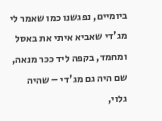ביומיים, נפגשנו כמו שאמר לי מג'די שאביא איתי את באסל ומחמד, בקפה ליד ככר מנאה, שם היה גם מג'די – שהיה גלוי,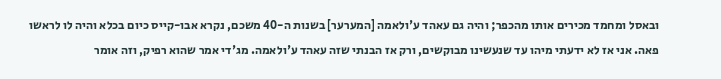ובאסל ומחמד מכירים אותו מהכפר; והיה גם עאהד ע'ולאמה [המערער] בשנות ה-40 משכם, נקרא אבו-קייס כיום בכלא והיה לו לראשו פאה. אני אז לא ידעתי מיהו עד שנעשינו מבוקשים, ורק אז הבנתי שזה עאהד ע'ולאמה. מג'די אמר שהוא רפיק, וזה אומר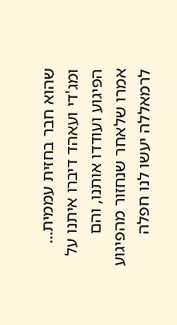שהוא חבר בחזית עממית... ומג'די ועאהד דיברו איתנו על הפיגוע ועודדו אותנו, והם אמרו שלאחר שנחזור מהפיגוע לרמאללה יעשו לנו חפלה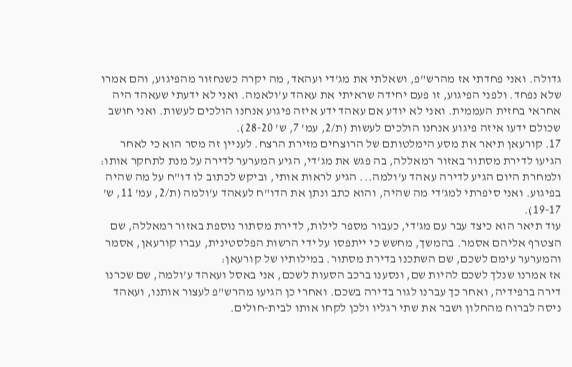גדולה. ואני פחדתי אז מהרש"פ, ושאלתי את מג'די ועהאד, מה יקרה כשנחזור מהפיגוע, והם אמרו שלא נפחד. ולפני הפיגוע, זו פעם יחידה שראיתי את עאהד ע'ולאמה. ואני לא ידעתי שעאהד היה אחראי בחזית העממית. ואני לא יודע אם עאהד ידע איזה פיגוע אנחנו הולכים לעשות. ואני חושב שכולם ידעו איזה פיגוע אנחנו הולכים לעשות (ת/2, עמ' 7, ש' 28-20).
17. קורעאן תיאר את מסע הימלטותם של הרוצחים מזירת הרצח. לעניין זה מסר הוא כי לאחר הגיעו לדירת מסתור באזור רמאללה, בה פגש את מג'די, הגיע המערער לדירה על מנת לתחקר אותו:
ולמחרת היום הגיע לדירה עאהד ע'ולמה... הגיע לראות אותי, וביקש לכתוב לו דו"ח על מה שהיה בפיגוע. ואני סיפרתי למג'די מה שהיה, והוא כתב ונתן את הדו"ח לעאהד ע'ולמה (ת/2, עמ' 11, ש' 19-17).
עוד תיאר הוא כיצד עבר עם מג'די, כעבור מספר לילות, לדירת מסתור נוספת באזור רמאללה, שם הצטרף אליהם אסמר. בהמשך, מחשש כי ייתפסו על ידי הרשות הפלסטינית, עברו קורעאן, אסמר והמערער עימם לשכם, שם השתכנו בדירת מסתור. במילותיו של קורעאן:
אז אמרנו שנלך לשכם להיות שם, ונסענו ברכב הסעות לשכם, אני באסל ועאהד ע'ולמה, שם שכרנו דירה ברפידיה, ואחר כך עברנו לגור בדירה בשכם. ואחרי כן הגיעו מהרש"פ לעצור אותנו, ועאהד ניסה לברוח מהחלון ושבר את שתי רגליו ולכן לקחו אותו לבית-חולים.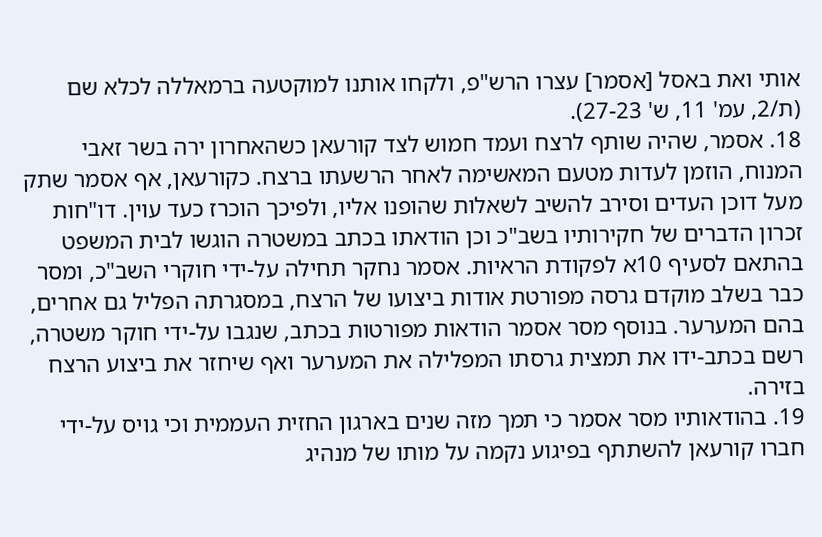אותי ואת באסל [אסמר] עצרו הרש"פ, ולקחו אותנו למוקטעה ברמאללה לכלא שם (ת/2, עמ' 11, ש' 27-23).
18. אסמר, שהיה שותף לרצח ועמד חמוש לצד קורעאן כשהאחרון ירה בשר זאבי המנוח, הוזמן לעדות מטעם המאשימה לאחר הרשעתו ברצח. כקורעאן, אף אסמר שתק מעל דוכן העדים וסירב להשיב לשאלות שהופנו אליו, ולפיכך הוכרז כעד עוין. דו"חות זכרון הדברים של חקירותיו בשב"כ וכן הודאתו בכתב במשטרה הוגשו לבית המשפט בהתאם לסעיף 10א לפקודת הראיות. אסמר נחקר תחילה על-ידי חוקרי השב"כ, ומסר כבר בשלב מוקדם גרסה מפורטת אודות ביצועו של הרצח, במסגרתה הפליל גם אחרים, בהם המערער. בנוסף מסר אסמר הודאות מפורטות בכתב, שנגבו על-ידי חוקר משטרה, רשם בכתב-ידו את תמצית גרסתו המפלילה את המערער ואף שיחזר את ביצוע הרצח בזירה.
19. בהודאותיו מסר אסמר כי תמך מזה שנים בארגון החזית העממית וכי גויס על-ידי חברו קורעאן להשתתף בפיגוע נקמה על מותו של מנהיג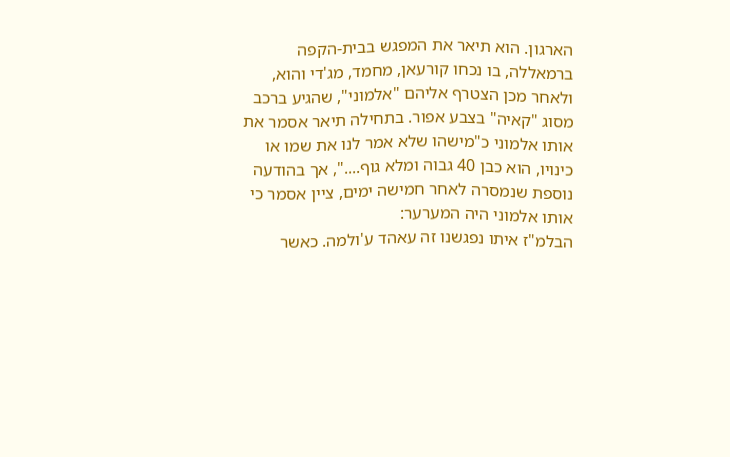הארגון. הוא תיאר את המפגש בבית-הקפה ברמאללה, בו נכחו קורעאן, מחמד, מג'די והוא, ולאחר מכן הצטרף אליהם "אלמוני", שהגיע ברכב מסוג "קאיה" בצבע אפור. בתחילה תיאר אסמר את אותו אלמוני כ"מישהו שלא אמר לנו את שמו או כינויו, הוא כבן 40 גבוה ומלא גוף....", אך בהודעה נוספת שנמסרה לאחר חמישה ימים, ציין אסמר כי אותו אלמוני היה המערער:
הבלמ"ז איתו נפגשנו זה עאהד ע'ולמה. כאשר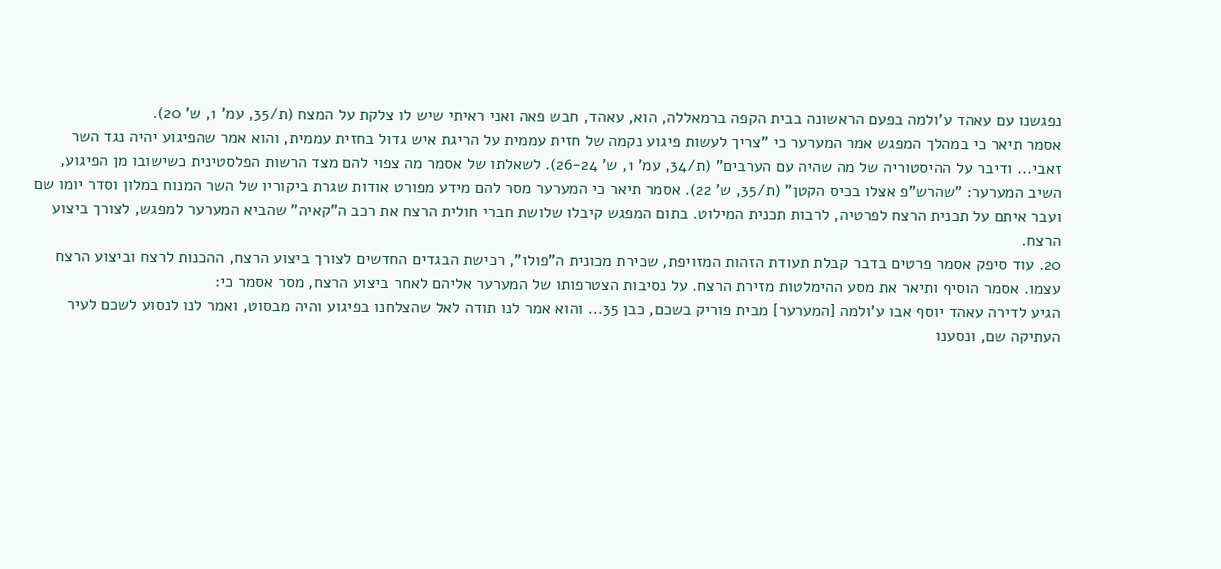נפגשנו עם עאהד ע'ולמה בפעם הראשונה בבית הקפה ברמאללה, הוא, עאהד, חבש פאה ואני ראיתי שיש לו צלקת על המצח (ת/35, עמ' 1, ש' 20).
אסמר תיאר כי במהלך המפגש אמר המערער כי "צריך לעשות פיגוע נקמה של חזית עממית על הריגת איש גדול בחזית עממית, והוא אמר שהפיגוע יהיה נגד השר זאבי... ודיבר על ההיסטוריה של מה שהיה עם הערבים" (ת/34, עמ' 1, ש' 26-24). לשאלתו של אסמר מה צפוי להם מצד הרשות הפלסטינית כשישובו מן הפיגוע, השיב המערער: "שהרש"פ אצלו בכיס הקטן" (ת/35, ש' 22). אסמר תיאר כי המערער מסר להם מידע מפורט אודות שגרת ביקוריו של השר המנוח במלון וסדר יומו שם ועבר איתם על תכנית הרצח לפרטיה, לרבות תכנית המילוט. בתום המפגש קיבלו שלושת חברי חולית הרצח את רכב ה"קאיה" שהביא המערער למפגש, לצורך ביצוע הרצח.
20. עוד סיפק אסמר פרטים בדבר קבלת תעודת הזהות המזויפת, שכירת מכונית ה"פולו", רכישת הבגדים החדשים לצורך ביצוע הרצח, ההכנות לרצח וביצוע הרצח עצמו. אסמר הוסיף ותיאר את מסע ההימלטות מזירת הרצח. על נסיבות הצטרפותו של המערער אליהם לאחר ביצוע הרצח, מסר אסמר כי:
הגיע לדירה עאהד יוסף אבו ע'ולמה [המערער] מבית פוריק בשכם, כבן 35... והוא אמר לנו תודה לאל שהצלחנו בפיגוע והיה מבסוט, ואמר לנו לנסוע לשכם לעיר העתיקה שם, ונסענו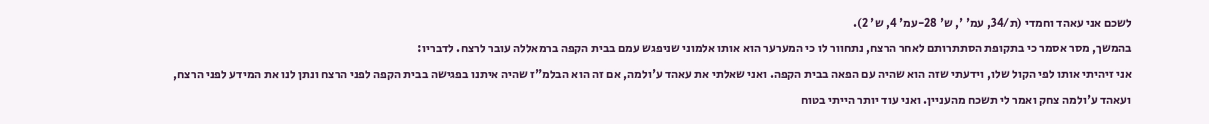לשכם אני עאהד וחמדי (ת/34, עמ' ', ש' 28-עמ' 4, ש' 2).
בהמשך, מסר אסמר כי בתקופת הסתתרותם לאחר הרצח, נתחוור לו כי המערער הוא אותו אלמוני שניפגש עמם בבית הקפה ברמאללה עובר לרצח. לדבריו:
אני זיהיתי אותו לפי הקול שלו, וידעתי שזה הוא שהיה עם הפאה בבית הקפה. ואני שאלתי את עאהד ע'ולמה, אם זה הוא הבלמ"ז שהיה איתנו בפגישה בבית הקפה לפני הרצח ונתן לנו את המידע לפני הרצח, ועאהד ע'ולמה צחק ואמר לי תשכח מהעניין. ואני עוד יותר הייתי בטוח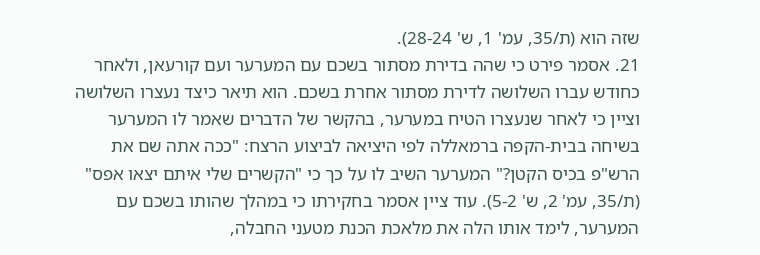שזה הוא (ת/35, עמ' 1, ש' 28-24).
21. אסמר פירט כי שהה בדירת מסתור בשכם עם המערער ועם קורעאן, ולאחר כחודש עברו השלושה לדירת מסתור אחרת בשכם. הוא תיאר כיצד נעצרו השלושה וציין כי לאחר שנעצרו הטיח במערער, בהקשר של הדברים שאמר לו המערער בשיחה בבית-הקפה ברמאללה לפי היציאה לביצוע הרצח: "ככה אתה שם את הרש"פ בכיס הקטן?" המערער השיב לו על כך כי "הקשרים שלי איתם יצאו אפס" (ת/35, עמ' 2, ש' 5-2). עוד ציין אסמר בחקירתו כי במהלך שהותו בשכם עם המערער, לימד אותו הלה את מלאכת הכנת מטעני החבלה,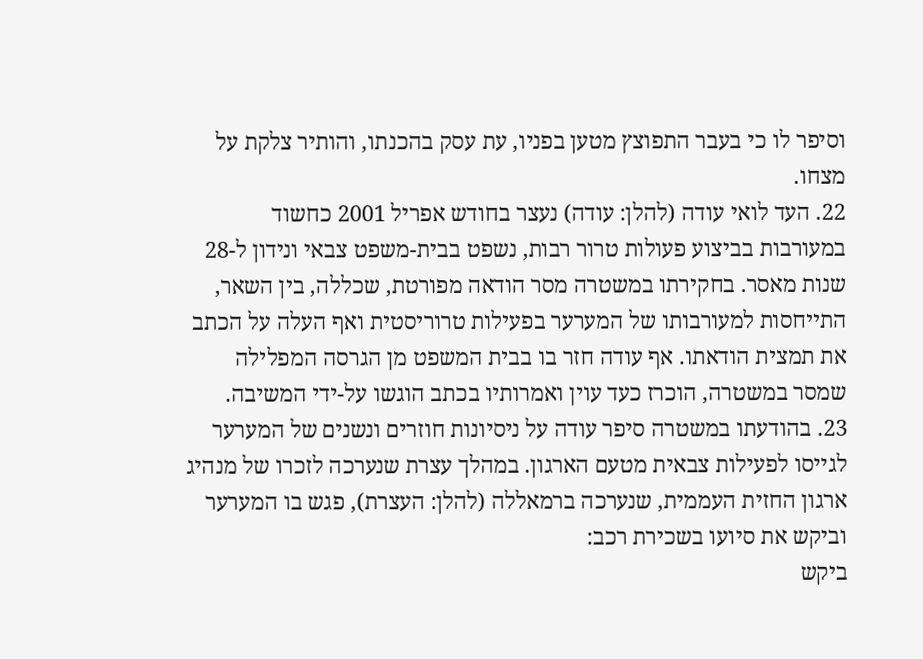וסיפר לו כי בעבר התפוצץ מטען בפניו, עת עסק בהכנתו, והותיר צלקת על מצחו.
22. העד לואי עודה (להלן: עודה) נעצר בחודש אפריל 2001 כחשוד במעורבות בביצוע פעולות טרור רבות, נשפט בבית-משפט צבאי ונידון ל-28 שנות מאסר. בחקירתו במשטרה מסר הודאה מפורטת, שכללה, בין השאר, התייחסות למעורבותו של המערער בפעילות טרוריסטית ואף העלה על הכתב את תמצית הודאתו. אף עודה חזר בו בבית המשפט מן הגרסה המפלילה שמסר במשטרה, הוכרז כעד עוין ואמרותיו בכתב הוגשו על-ידי המשיבה.
23. בהודעתו במשטרה סיפר עודה על ניסיונות חוזרים ונשנים של המערער לגייסו לפעילות צבאית מטעם הארגון. במהלך עצרת שנערכה לזכרו של מנהיג ארגון החזית העממית, שנערכה ברמאללה (להלן: העצרת), פגש בו המערער וביקש את סיועו בשכירת רכב:
ביקש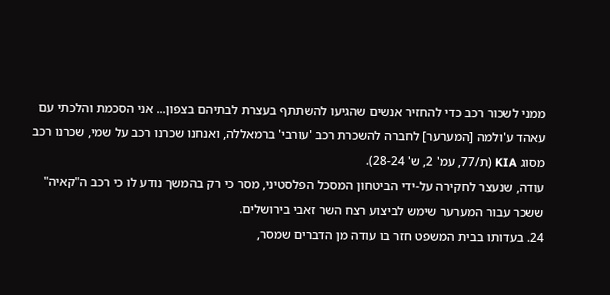ממני לשכור רכב כדי להחזיר אנשים שהגיעו להשתתף בעצרת לבתיהם בצפון... אני הסכמת והלכתי עם עאהד ע'ולמה [המערער] לחברה להשכרת רכב 'עורבי' ברמאללה, ואנחנו שכרנו רכב על שמי, שכרנו רכב מסוג KIA (ת/77, עמ' 2, ש' 28-24).
עודה, שנעצר לחקירה על-ידי הביטחון המסכל הפלסטיני, מסר כי רק בהמשך נודע לו כי רכב ה"קאיה" ששכר עבור המערער שימש לביצוע רצח השר זאבי בירושלים.
24. בעדותו בבית המשפט חזר בו עודה מן הדברים שמסר,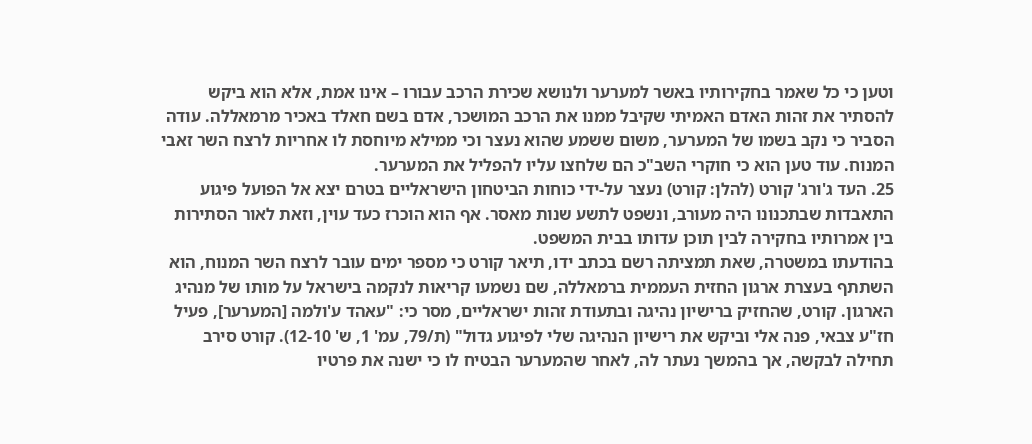וטען כי כל שאמר בחקירותיו באשר למערער ולנושא שכירת הרכב עבורו – אינו אמת, אלא הוא ביקש להסתיר את זהות האדם האמיתי שקיבל ממנו את הרכב המושכר, אדם בשם חאלד באכיר מרמאללה. עודה הסביר כי נקב בשמו של המערער, משום ששמע שהוא נעצר וכי ממילא מיוחסת לו אחריות לרצח השר זאבי המנוח. עוד טען הוא כי חוקרי השב"כ הם שלחצו עליו להפליל את המערער.
25. העד ג'ורג' קורט (להלן: קורט) נעצר על-ידי כוחות הביטחון הישראליים בטרם יצא אל הפועל פיגוע התאבדות שבתכנונו היה מעורב, ונשפט לתשע שנות מאסר. אף הוא הוכרז כעד עוין, וזאת לאור הסתירות בין אמרותיו בחקירה לבין תוכן עדותו בבית המשפט.
בהודעתו במשטרה, שאת תמציתה רשם בכתב ידו, תיאר קורט כי מספר ימים עובר לרצח השר המנוח, הוא השתתף בעצרת ארגון החזית העממית ברמאללה, שם נשמעו קריאות לנקמה בישראל על מותו של מנהיג הארגון. קורט, שהחזיק ברישיון נהיגה ובתעודת זהות ישראליים, מסר כי: "עאהד ע'ולמה [המערער], פעיל חז"ע צבאי, פנה אלי וביקש את רישיון הנהיגה שלי לפיגוע גדול" (ת/79, עמ' 1, ש' 12-10). קורט סירב תחילה לבקשה, אך בהמשך נעתר לה, לאחר שהמערער הבטיח לו כי ישנה את פרטיו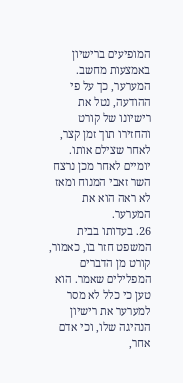המופיעים ברישיון באמצעות מחשב. המערער, כך על פי ההודעה, נטל את רישיונו של קורט והחזירו תוך זמן קצר, לאחר שצילם אותו. יומיים לאחר מכן נרצח השר זאבי המנוח ומאז לא ראה הוא את המערער.
26. בעדותו בבית המשפט חזר בו, כאמור, קורט מן הדברים המפלילים שאמר. הוא טען כי כלל לא מסר למערער את רישיון הנהיגה שלו, וכי אדם אחר,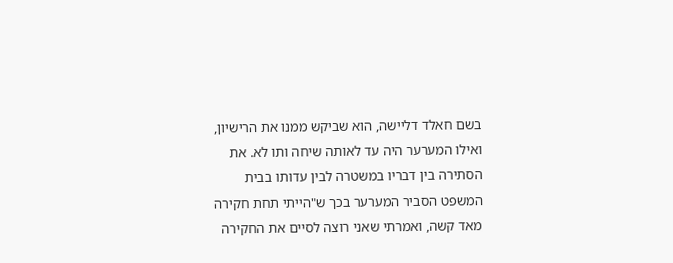בשם חאלד דליישה, הוא שביקש ממנו את הרישיון, ואילו המערער היה עד לאותה שיחה ותו לא. את הסתירה בין דבריו במשטרה לבין עדותו בבית המשפט הסביר המערער בכך ש"הייתי תחת חקירה מאד קשה, ואמרתי שאני רוצה לסיים את החקירה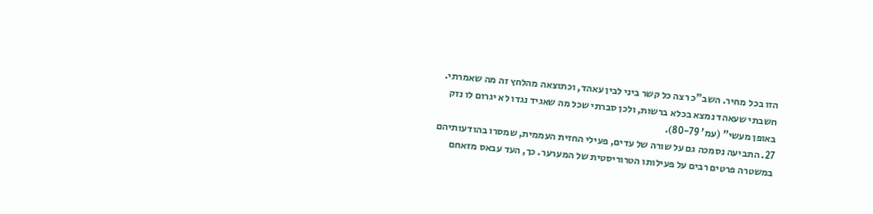הזו בכל מחיר. השב"כ רצה כל קשר ביני לבין עאהד, וכתוצאה מהלחץ זה מה שאמרתי. חשבתי שעאהד נמצא בכלא ברשות, ולכן סברתי שכל מה שאגיד נגדו לא יגרום לו נזק באופן מעשי" (עמ' 80-79).
27. התביעה נסמכה גם על שורה של עדים, פעילי החזית העממית, שמסרו בהודעותיהם במשטרה פרטים רבים על פעילותו הטרוריסטית של המערער. כך, העד עבאס מזאחם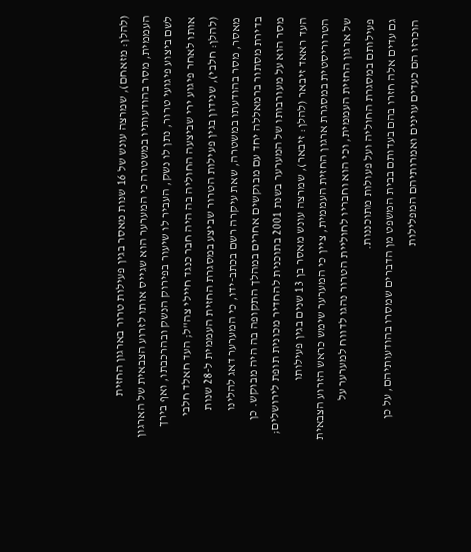(להלן: מזאחם), שמרצה עונש של 16 שנות מאסר בגין פעילות טרור בארגון החזית העממית, מסר בהודעותיו במשטרה כי המערער הוא שגייס אותו לזרוע הצבאית של הארגון לשם ביצוע פיגועי טרור, נתן לו נשק, העביר לו שיעור בפירוק הנשק ובהרכבתו, ואף בירך אותו לאחר פיגוע ירי שביצעה החוליה בה היה חבר כנגד חיילי צה"ל; העד חאלד חלבי (להלן: חלבי), שנידון בגין פעילות הטרור שביצע במסגרת החזית העממית ל-28 שנות מאסר, מסר בהודעתו במשטרה, שאת עיקרה רשם בכתב-ידו, כי המערער דאג להלינו בדירת מסתור ברמאללה יחד עם מבוקשים אחרים במהלך התקופה בה היה מבוקש. כן מסר הוא על מעורבותו של המערער בשנת 2001 בתוכנית להחדיר מכונית תופת לירושלים; העד ראאד זיבאר (להלן: זיבאר), שמרצה עונש מאסר בן 13 שנים בגין פעילותו הטרוריסטית במסגרת ארגון החזית העממית, ציין כי המערער שימש כראש הזרוע הצבאית של ארגון החזית העממית, וכי הוא וחבריו לחוליית הטרור נהגו לדווח למערער על פעילותם במסגרת החוליה ועל פעולות מתוכננות.
גם עדים אלה חזרו בהם בעדותם בבית המשפט מן הדברים שמסרו בהודעותיהם, על כן הוכרזו הם כעדים עוינים ואמרותיהם המפלילות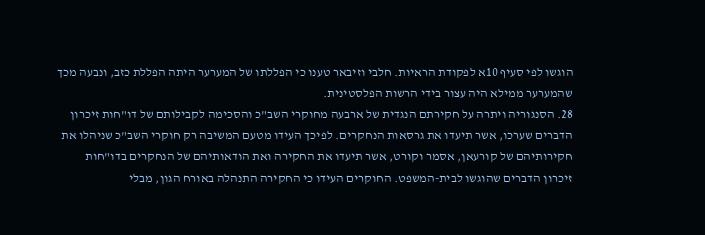הוגשו לפי סעיף 10א לפקודת הראיות. חלבי וזיבאר טענו כי הפללתו של המערער היתה הפללת כזב, ונבעה מכך שהמערער ממילא היה עצור בידי הרשות הפלסטינית.
28. הסנגוריה ויתרה על חקירתם הנגדית של ארבעה מחוקרי השב"כ והסכימה לקבילותם של דו"חות זיכרון הדברים שערכו, אשר תיעדו את גרסאות הנחקרים. לפיכך העידו מטעם המשיבה רק חוקרי השב"כ שניהלו את חקירותיהם של קורעאן, אסמר וקורט, אשר תיעדו את החקירה ואת הודאותיהם של הנחקרים בדו"חות זיכרון הדברים שהוגשו לבית-המשפט. החוקרים העידו כי החקירה התנהלה באורח הגון, מבלי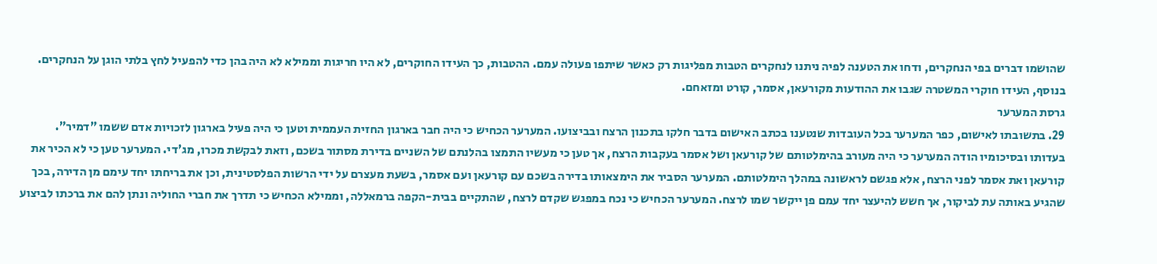שהושמו דברים בפי הנחקרים, ודחו את הטענה לפיה ניתנו לנחקרים הטבות מפליגות רק כאשר שיתפו פעולה עמם. ההטבות, כך העידו החוקרים, לא היו חריגות וממילא לא היה בהן כדי להפעיל לחץ בלתי הוגן על הנחקרים. בנוסף, העידו חוקרי המשטרה שגבו את ההודעות מקורעאן, אסמר, קורט ומזאחם.
גרסת המערער
29. בתשובתו לאישום, כפר המערער בכל העובדות שנטענו בכתב האישום בדבר חלקו בתכנון הרצח ובביצועו. המערער הכחיש כי היה חבר בארגון החזית העממית וטען כי היה פעיל בארגון לזכויות אדם ששמו "דמיר".
בעדותו ובסיכומיו הודה המערער כי היה מעורב בהימלטותם של קורעאן ושל אסמר בעקבות הרצח, אך טען כי מעשיו התמצו בהלנתם של השניים בדירת מסתור בשכם, וזאת לבקשת מכרו, מג'די. המערער טען כי לא הכיר את קורעאן ואת אסמר לפני הרצח, אלא פגשם לראשונה במהלך הימלטותם. המערער הסביר את הימצאותו בדירה בשכם עם קורעאן ועם אסמר, בשעת מעצרם על ידי הרשות הפלסטינית, וכן את בריחתו יחד עימם מן הדירה, בכך שהגיע באותה עת לביקור, אך חשש להיעצר יחד עמם פן ייקשר שמו לרצח. המערער הכחיש כי נכח במפגש שקדם לרצח, שהתקיים בבית-הקפה ברמאללה, וממילא הכחיש כי תדרך את חברי החוליה ונתן להם את ברכתו לביצוע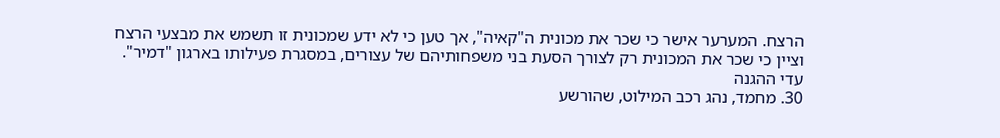הרצח. המערער אישר כי שכר את מכונית ה"קאיה", אך טען כי לא ידע שמכונית זו תשמש את מבצעי הרצח וציין כי שכר את המכונית רק לצורך הסעת בני משפחותיהם של עצורים, במסגרת פעילותו בארגון "דמיר".
עדי ההגנה
30. מחמד, נהג רכב המילוט, שהורשע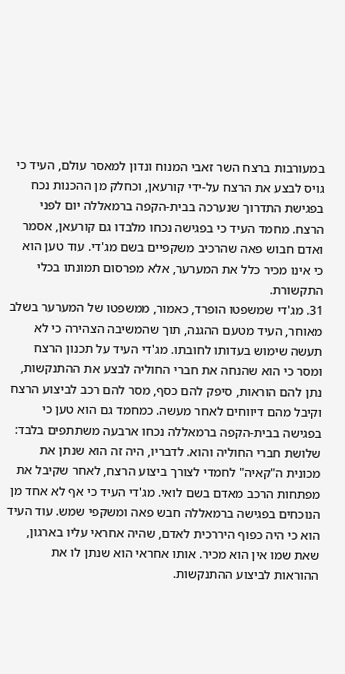במעורבות ברצח השר זאבי המנוח ונדון למאסר עולם, העיד כי גויס לבצע את הרצח על-ידי קורעאן, וכחלק מן ההכנות נכח בפגישת התדרוך שנערכה בבית-הקפה ברמאללה יום לפני הרצח. מחמד העיד כי בפגישה נכחו מלבדו גם קורעאן, אסמר ואדם חבוש פאה שהרכיב משקפיים בשם מג'די. עוד טען הוא כי אינו מכיר כלל את המערער, אלא מפרסום תמונתו בכלי התקשורת.
31. מג'די שמשפטו הופרד, כאמור, ממשפטו של המערער בשלב מאוחר, העיד מטעם ההגנה, תוך שהמשיבה הצהירה כי לא תעשה שימוש בעדותו לחובתו. מג'די העיד על תכנון הרצח ומסר כי הוא שהנחה את חברי החוליה לבצע את ההתנקשות, נתן להם הוראות, סיפק להם כסף, מסר להם רכב לביצוע הרצח וקיבל מהם דיווחים לאחר מעשה. כמחמד גם הוא טען כי בפגישה בבית-הקפה ברמאללה נכחו ארבעה משתתפים בלבד: שלושת חברי החוליה והוא. לדבריו, היה זה הוא שנתן את מכונית ה"קאיה" לחמדי לצורך ביצוע הרצח, לאחר שקיבל את מפתחות הרכב מאדם בשם לואי. מג'די העיד כי אף לא אחד מן הנוכחים בפגישה ברמאללה חבש פאה ומשקפי שמש. עוד העיד הוא כי היה כפוף היררכית לאדם, שהיה אחראי עליו בארגון, שאת שמו אין הוא מכיר. אותו אחראי הוא שנתן לו את ההוראות לביצוע ההתנקשות.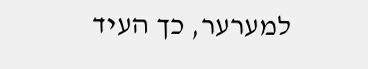למערער, כך העיד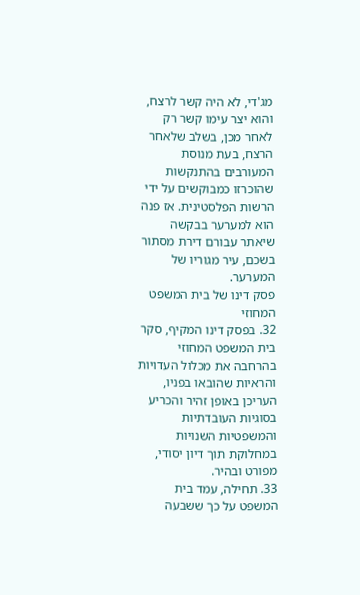מג'די, לא היה קשר לרצח, והוא יצר עימו קשר רק לאחר מכן, בשלב שלאחר הרצח, בעת מנוסת המעורבים בהתנקשות שהוכרזו כמבוקשים על ידי הרשות הפלסטינית. אז פנה הוא למערער בבקשה שיאתר עבורם דירת מסתור בשכם, עיר מגוריו של המערער.
פסק דינו של בית המשפט המחוזי
32. בפסק דינו המקיף, סקר בית המשפט המחוזי בהרחבה את מכלול העדויות והראיות שהובאו בפניו, העריכן באופן זהיר והכריע בסוגיות העובדתיות והמשפטיות השנויות במחלוקת תוך דיון יסודי, מפורט ובהיר.
33. תחילה, עמד בית המשפט על כך ששבעה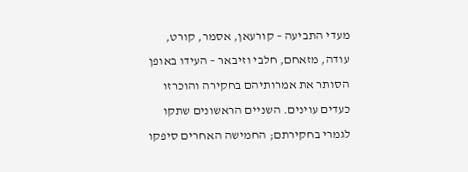מעדי התביעה – קורעאן, אסמר, קורט, עודה, מזאחם, חלבי וזיבאר – העידו באופן הסותר את אמרותיהם בחקירה והוכרזו כעדים עוינים. השניים הראשונים שתקו לגמרי בחקירתם; החמישה האחרים סיפקו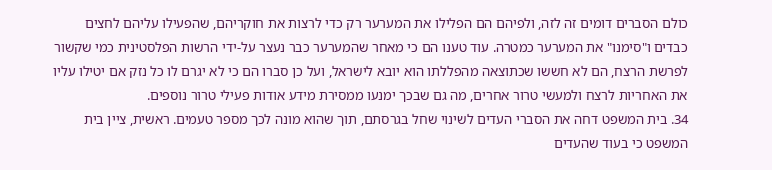כולם הסברים דומים זה לזה, ולפיהם הם הפלילו את המערער רק כדי לרצות את חוקריהם, שהפעילו עליהם לחצים כבדים ו"סימנו" את המערער כמטרה. עוד טענו הם כי מאחר שהמערער כבר נעצר על-ידי הרשות הפלסטינית כמי שקשור לפרשת הרצח, הם לא חששו שכתוצאה מהפללתו הוא יובא לישראל, ועל כן סברו הם כי לא יגרם לו כל נזק אם יטילו עליו את האחריות לרצח ולמעשי טרור אחרים, מה גם שבכך ימנעו ממסירת מידע אודות פעילי טרור נוספים.
34. בית המשפט דחה את הסברי העדים לשינוי שחל בגרסתם, תוך שהוא מונה לכך מספר טעמים. ראשית, ציין בית המשפט כי בעוד שהעדים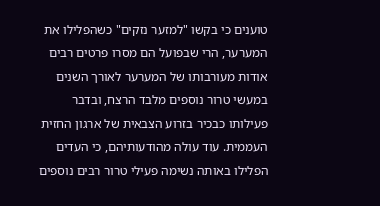טוענים כי בקשו "למזער נזקים" כשהפלילו את המערער, הרי שבפועל הם מסרו פרטים רבים אודות מעורבותו של המערער לאורך השנים במעשי טרור נוספים מלבד הרצח, ובדבר פעילותו כבכיר בזרוע הצבאית של ארגון החזית העממית. עוד עולה מהודעותיהם, כי העדים הפלילו באותה נשימה פעילי טרור רבים נוספים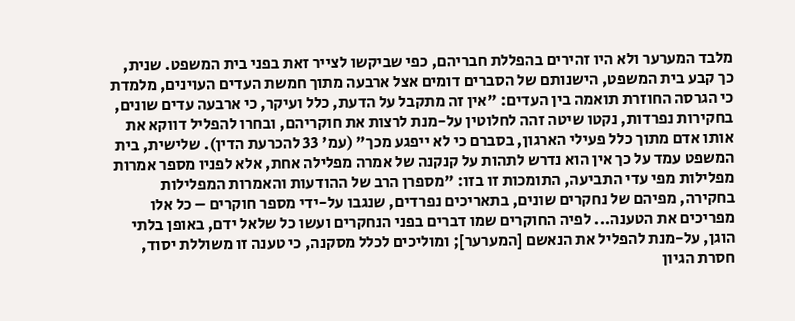מלבד המערער ולא היו זהירים בהפללת חבריהם, כפי שביקשו לצייר זאת בפני בית המשפט. שנית, כך קבע בית המשפט, הישנותם של הסברים דומים אצל ארבעה מתוך חמשת העדים העוינים, מלמדת כי הגרסה החוזרת תואמה בין העדים: "אין זה מתקבל על הדעת, כלל ועיקר, כי ארבעה עדים שונים, בחקירות נפרדות, נקטו שיטה זהה לחלוטין על-מנת לרצות את חוקריהם, ובחרו להפליל דווקא את אותו אדם מתוך כלל פעילי הארגון, בסברם כי לא ייפגע מכך" (עמ' 33 להכרעת הדין). שלישית, בית המשפט עמד על כך אין הוא נדרש לתהות על קנקנה של אמרה מפלילה אחת, אלא לפניו מספר אמרות מפלילות מפי עדי התביעה, התומכות זו בזו: "מספרן הרב של ההודעות והאמרות המפלילות בחקירה, מפיהם של נחקרים שונים, בתאריכים נפרדים, שנגבו על-ידי מספר חוקרים – כל אלו מפריכים את הטענה... לפיה החוקרים שמו דברים בפני הנחקרים ועשו כל שלאל ידם, באופן בלתי הוגן, על-מנת להפליל את הנאשם [המערער]; ומוליכים לכלל מסקנה, כי טענה זו משוללת יסוד, חסרת הגיון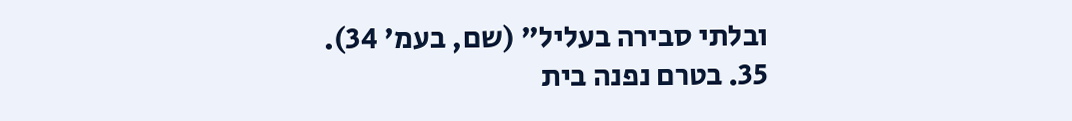ובלתי סבירה בעליל" (שם, בעמ' 34).
35. בטרם נפנה בית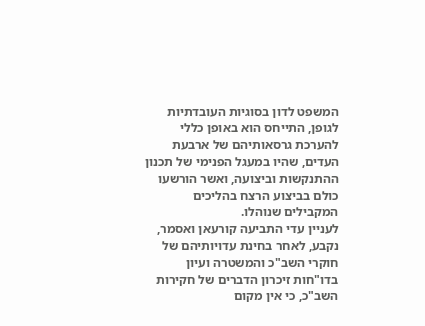המשפט לדון בסוגיות העובדתיות לגופן, התייחס הוא באופן כללי להערכת גרסאותיהם של ארבעת העדים, שהיו במעגל הפנימי של תכנון ההתנקשות וביצועה, ואשר הורשעו כולם בביצוע הרצח בהליכים המקבילים שנוהלו.
לעניין עדי התביעה קורעאן ואסמר, נקבע, לאחר בחינת עדויותיהם של חוקרי השב"כ והמשטרה ועיון בדו"חות זיכרון הדברים של חקירות השב"כ, כי אין מקום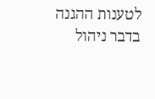לטענות ההגנה בדבר ניהול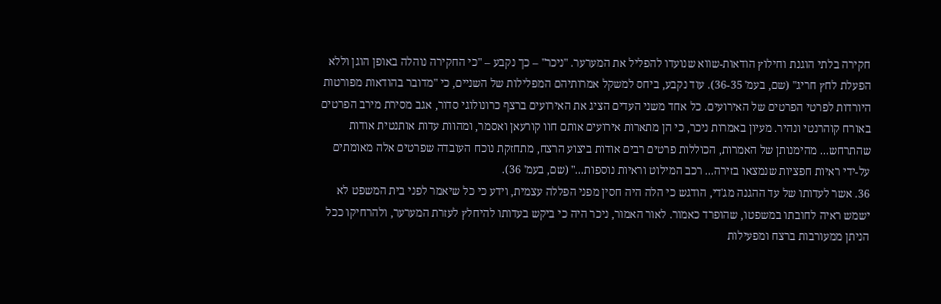חקירה בלתי הוגנת וחילוץ הודאות-שווא שנועדו להפליל את המערער. "ניכר" – כך נקבע – "כי החקירה נוהלה באופן הוגן וללא הפעלת לחץ חריג" (שם, בעמ' 36-35). עוד נקבע, ביחס למשקל אמרותיהם המפלילות של השניים, כי "מדובר בהודאות מפורטות היורדות לפרטי הפרטים של האירועים. כל אחד משני העדים הציג את האירועים ברצף כרונולוגי סדור, אגב מסירת מירב הפרטים באורח קוהרנטי ונהיר. מעיון באמרות ניכר, כי הן מתארות אירועים אותם חוו קורעאן ואסמר, ומהוות עדות אותנטית אודות שהתרחש... מהימנותן של האמרות, הכוללות פרטים רבים אודות ביצוע הרצח, מתחזקת נוכח העובדה שפרטים אלה מאומתים על-ידי ראיות חפציות שנמצאו בזירה... רכב המילוט וראיות נוספות..." (שם, בעמ' 36).
36. אשר לעדותו של עד ההגנה מג'די, הודגש כי הלה היה חסין מפני הפללה עצמית, וידע כי כל שיאמר לפני בית המשפט לא ישמש ראיה לחובתו במשפטו, שהופרד כאמור. לאור האמור, ניכר היה כי ביקש בעדותו להיחלץ לעזרת המערער, ולהרחיקו ככל הניתן ממעורבות ברצח ומפעילות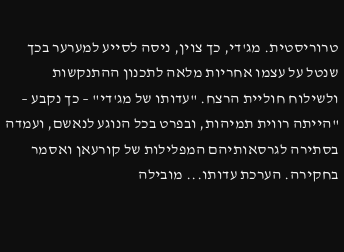טרוריסטית. מג'די, כך צוין, ניסה לסייע למערער בכך שנטל על עצמו אחריות מלאה לתכנון ההתנקשות ולשילוח חוליית הרצח. "עדותו של מג'די" – כך נקבע – "הייתה רווית תמיהות, ובפרט בכל הנוגע לנאשם, ועמדה בסתירה לגרסאותיהם המפלילות של קורעאן ואסמר בחקירה. הערכת עדותו... מובילה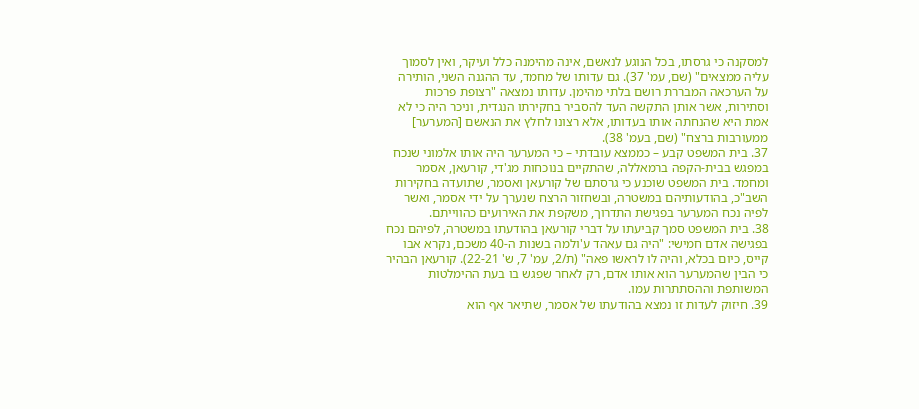למסקנה כי גרסתו, בכל הנוגע לנאשם, אינה מהימנה כלל ועיקר, ואין לסמוך עליה ממצאים" (שם, עמ' 37). גם עדותו של מחמד, עד ההגנה השני, הותירה על הערכאה המבררת רושם בלתי מהימן. עדותו נמצאה "רצופת פרכות וסתירות, אשר אותן התקשה העד להסביר בחקירתו הנגדית, וניכר היה כי לא אמת היא שהנחתה אותו בעדותו, אלא רצונו לחלץ את הנאשם [המערער] ממעורבות ברצח" (שם, בעמ' 38).
37. בית המשפט קבע – כממצא עובדתי – כי המערער היה אותו אלמוני שנכח במפגש בבית-הקפה ברמאללה, שהתקיים בנוכחות מג'די, קורעאן, אסמר ומחמד. בית המשפט שוכנע כי גרסתם של קורעאן ואסמר, שתועדה בחקירות השב"כ, בהודעותיהם במשטרה, ובשחזור הרצח שנערך על ידי אסמר, ואשר לפיה נכח המערער בפגישת התדרוך, משקפת את האירועים כהווייתם.
38. בית המשפט סמך קביעתו על דברי קורעאן בהודעתו במשטרה, לפיהם נכח בפגישה אדם חמישי: "היה גם עאהד ע'ולמה בשנות ה-40 משכם, נקרא אבו קייס, כיום בכלא, והיה לו לראשו פאה" (ת/2, עמ' 7, ש' 22-21). קורעאן הבהיר כי הבין שהמערער הוא אותו אדם, רק לאחר שפגש בו בעת ההימלטות המשותפת וההסתתרות עמו.
39. חיזוק לעדות זו נמצא בהודעתו של אסמר, שתיאר אף הוא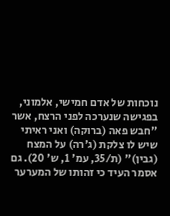נוכחות של אדם חמישי, אלמוני, בפגישה שנערכה לפני הרצח, אשר "חבש פאה (ברוקה) ואני ראיתי שיש לו צלקת (ג'רה) על המצח (גבין)" (ת/35, עמ' 1, ש' 20). גם אסמר העיד כי זהותו של המערער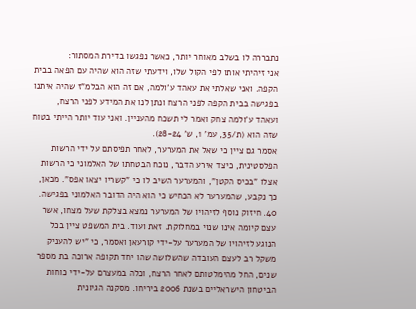נתבררה לו בשלב מאוחר יותר, כאשר נפגשו בדירת המסתור:
אני זיהיתי אותו לפי הקול שלו, וידעתי שזה הוא שהיה עם הפאה בבית הקפה. ואני שאלתי את עאהד ע'ולמה, אם זה הוא הבלמ"ז שהיה איתנו בפגישה בבית הקפה לפני הרצח ונתן לנו את המידע לפני הרצח, ועאהד ע'ולמה צחק ואמר לי תשכח מהעניין. ואני עוד יותר הייתי בטוח שזה הוא (ת/35, עמ' 1, ש' 28-24).
אסמר גם ציין כי שאל את המערער, לאחר תפיסתם על ידי הרשות הפלסטינית, כיצד אירע הדבר, נוכח הבטחתו של האלמוני כי הרשות אצלו "בכיס הקטן", והמערער השיב לו כי "קשריו יצאו אפס". מכאן, כך נקבע, שהמערער לא הכחיש כי הוא היה הדובר האלמוני בפגישה.
40. חיזוק נוסף לזיהויו של המערער נמצא בצלקת שעל מצחו, אשר עצם קיומה אינו שנוי במחלוקת. זאת ועוד. בית המשפט ציין בכל הנוגע לזיהויו של המערער על-ידי קורעאן ואסמר, כי "יש להעניק משקל רב לעצם העובדה שהשלושה שהו יחד תקופה ארוכה בת מספר שנים, החל מהימלטותם לאחר הרצח, וכלה במעצרם על-ידי כוחות הביטחון הישראליים בשנת 2006 ביריחו. מסקנה הגיונית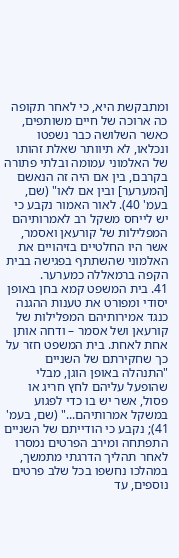ומתבקשת היא, כי לאחר תקופה כה ארוכה של חיים משותפים, כאשר השלושה כבר נשפטו ונכלאו, לא תיוותר שאלת זהותו של האלמוני עמומה ובלתי פתורה בקרבם, בין אם היה זה הנאשם [המערער] ובין אם לאו" (שם, בעמ' 40). לאור האמור נקבע כי יש לייחס משקל רב לאמרותיהם המפלילות של קורעאן ואסמר, אשר היו החלטיים בזיהויים את האלמוני שהשתתף בפגישה בבית הקפה ברמאללה כמערער.
41. בית המשפט קמא בחן באופן יסודי ומפורט את טענות ההגנה כנגד אמירותיהם המפלילות של קורעאן ושל אסמר – ודחה אותן אחת לאחת. בית המשפט חזר על כך שחקירתם של השניים "התנהלה באופן הוגן, מבלי שהופעל עליהם לחץ חריג או פסול, אשר יש בו כדי לפגוע במשקל אמרותיהם..." (שם, בעמ' 41); נקבע כי הודייתם של השניים התפתחה ומירב הפרטים נמסרו לאחר תהליך הדרגתי מתמשך, במהלכו נחשפו בכל שלב פרטים נוספים, עד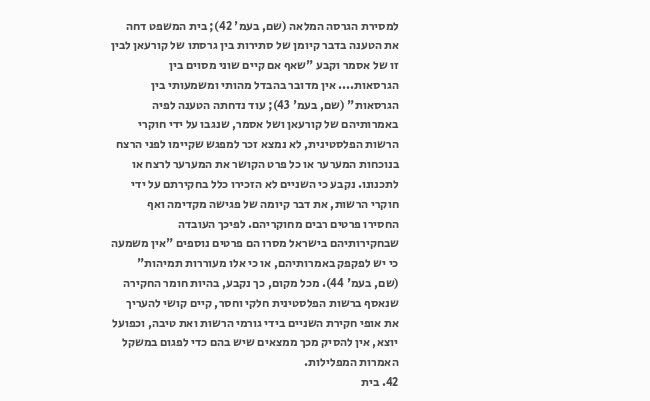למסירת הגרסה המלאה (שם, בעמ' 42); בית המשפט דחה את הטענה בדבר קיומן של סתירות בין גרסתו של קורעאן לבין זו של אסמר וקבע "שאף אם קיים שוני מסוים בין הגרסאות.... אין מדובר בהבדל מהותי ומשמעותי בין הגרסאות" (שם, בעמ' 43); עוד נדחתה הטענה לפיה באמרותיהם של קורעאן ושל אסמר, שנגבו על ידי חוקרי הרשות הפלסטינית, לא נמצא זכר למפגש שקיימו לפני הרצח בנוכחות המערער או כל פרט הקושר את המערער לרצח או לתכנונו. נקבע כי השניים לא הזכירו כלל בחקירתם על ידי חוקרי הרשות, את דבר קיומה של פגישה מקדימה ואף החסירו פרטים רבים מחוקריהם. לפיכך העובדה שבחקירותיהם בישראל מסרו הם פרטים נוספים "אין משמעה כי יש לפקפק באמרותיהם, או כי אלו מעוררות תמיהות" (שם, בעמ' 44). מכל מקום, כך נקבע, בהיות חומר החקירה שנאסף ברשות הפלסטינית חלקי וחסר, קיים קושי להעריך את אופי חקירת השניים בידי גורמי הרשות ואת טיבה, וכפועל יוצא, אין להסיק מכך ממצאים שיש בהם כדי לפגום במשקל האמרות המפלילות.
42. בית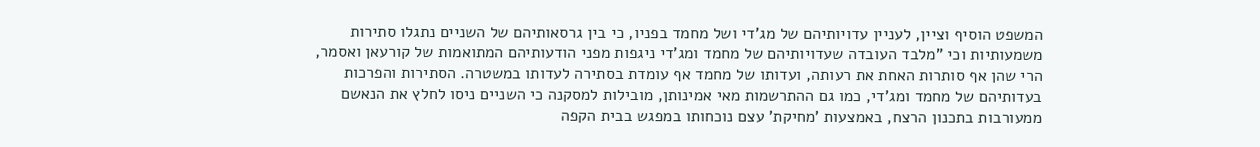המשפט הוסיף וציין, לעניין עדויותיהם של מג'די ושל מחמד בפניו, כי בין גרסאותיהם של השניים נתגלו סתירות משמעותיות וכי "מלבד העובדה שעדויותיהם של מחמד ומג'די ניגפות מפני הודעותיהם המתואמות של קורעאן ואסמר, הרי שהן אף סותרות האחת את רעותה, ועדותו של מחמד אף עומדת בסתירה לעדותו במשטרה. הסתירות והפרכות בעדותיהם של מחמד ומג'די, כמו גם ההתרשמות מאי אמינותן, מובילות למסקנה כי השניים ניסו לחלץ את הנאשם ממעורבות בתכנון הרצח, באמצעות 'מחיקת' עצם נוכחותו במפגש בבית הקפה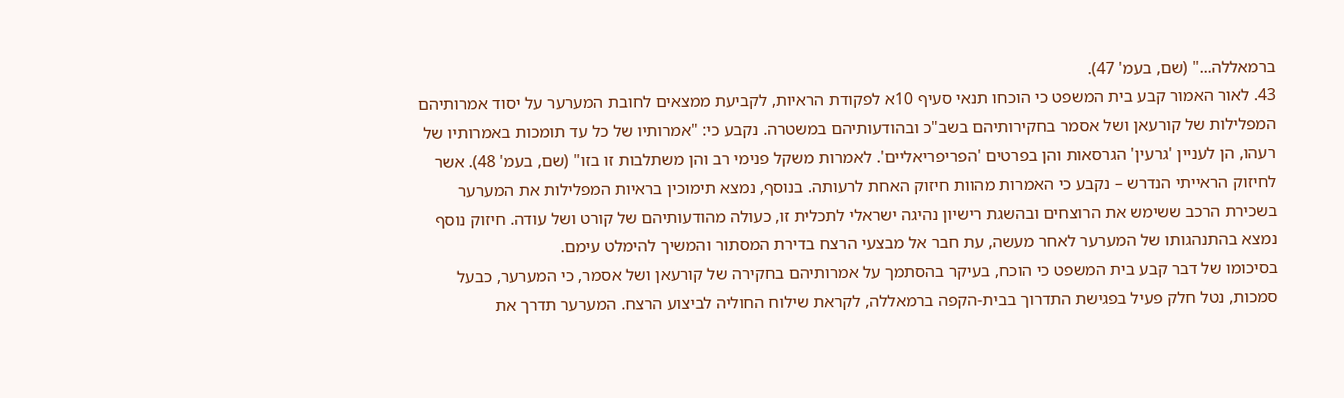ברמאללה..." (שם, בעמ' 47).
43. לאור האמור קבע בית המשפט כי הוכחו תנאי סעיף 10א לפקודת הראיות, לקביעת ממצאים לחובת המערער על יסוד אמרותיהם המפלילות של קורעאן ושל אסמר בחקירותיהם בשב"כ ובהודעותיהם במשטרה. נקבע כי: "אמרותיו של כל עד תומכות באמרותיו של רעהו, הן לעניין 'גרעין' הגרסאות והן בפרטים 'הפריפריאליים'. לאמרות משקל פנימי רב והן משתלבות זו בזו" (שם, בעמ' 48). אשר לחיזוק הראייתי הנדרש – נקבע כי האמרות מהוות חיזוק האחת לרעותה. בנוסף, נמצא תימוכין בראיות המפלילות את המערער בשכירת הרכב ששימש את הרוצחים ובהשגת רישיון נהיגה ישראלי לתכלית זו, כעולה מהודעותיהם של קורט ושל עודה. חיזוק נוסף נמצא בהתנהגותו של המערער לאחר מעשה, עת חבר אל מבצעי הרצח בדירת המסתור והמשיך להימלט עימם.
בסיכומו של דבר קבע בית המשפט כי הוכח, בעיקר בהסתמך על אמרותיהם בחקירה של קורעאן ושל אסמר, כי המערער, כבעל סמכות, נטל חלק פעיל בפגישת התדרוך בבית-הקפה ברמאללה, לקראת שילוח החוליה לביצוע הרצח. המערער תדרך את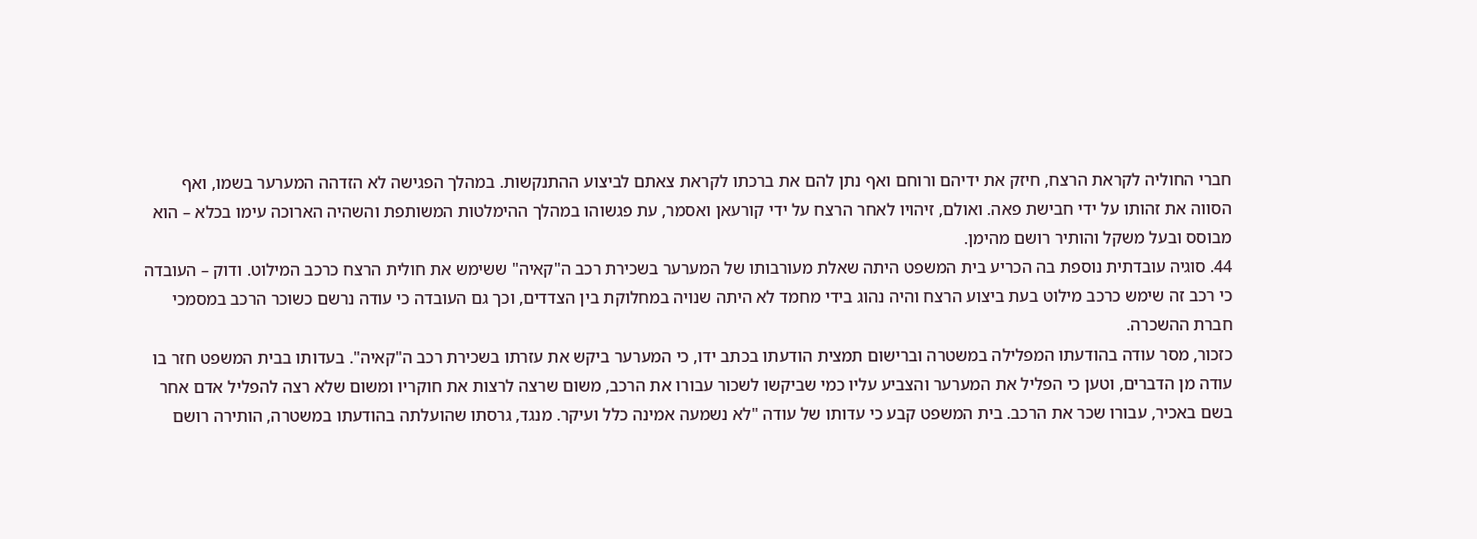חברי החוליה לקראת הרצח, חיזק את ידיהם ורוחם ואף נתן להם את ברכתו לקראת צאתם לביצוע ההתנקשות. במהלך הפגישה לא הזדהה המערער בשמו, ואף הסווה את זהותו על ידי חבישת פאה. ואולם, זיהויו לאחר הרצח על ידי קורעאן ואסמר, עת פגשוהו במהלך ההימלטות המשותפת והשהיה הארוכה עימו בכלא – הוא מבוסס ובעל משקל והותיר רושם מהימן.
44. סוגיה עובדתית נוספת בה הכריע בית המשפט היתה שאלת מעורבותו של המערער בשכירת רכב ה"קאיה" ששימש את חולית הרצח כרכב המילוט. ודוק – העובדה כי רכב זה שימש כרכב מילוט בעת ביצוע הרצח והיה נהוג בידי מחמד לא היתה שנויה במחלוקת בין הצדדים, וכך גם העובדה כי עודה נרשם כשוכר הרכב במסמכי חברת ההשכרה.
כזכור, מסר עודה בהודעתו המפלילה במשטרה וברישום תמצית הודעתו בכתב ידו, כי המערער ביקש את עזרתו בשכירת רכב ה"קאיה". בעדותו בבית המשפט חזר בו עודה מן הדברים, וטען כי הפליל את המערער והצביע עליו כמי שביקשו לשכור עבורו את הרכב, משום שרצה לרצות את חוקריו ומשום שלא רצה להפליל אדם אחר בשם באכיר, עבורו שכר את הרכב. בית המשפט קבע כי עדותו של עודה "לא נשמעה אמינה כלל ועיקר. מנגד, גרסתו שהועלתה בהודעתו במשטרה, הותירה רושם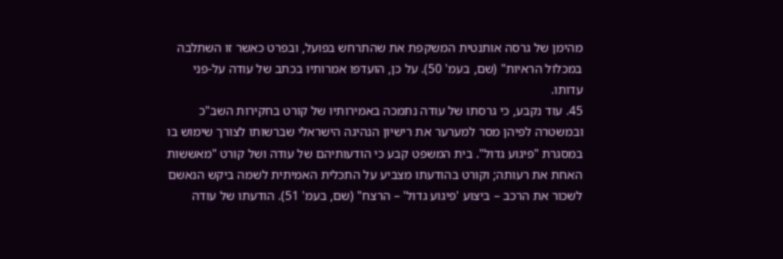מהימן של גרסה אותנטית המשקפת את שהתרחש בפועל, ובפרט כאשר זו השתלבה במכלול הראיות" (שם, בעמ' 50). על כן, הועדפו אמרותיו בכתב של עודה על-פני עדותו.
45. עוד נקבע, כי גרסתו של עודה נתמכה באמירותיו של קורט בחקירות השב"כ ובמשטרה לפיהן מסר למערער את רישיון הנהיגה הישראלי שברשותו לצורך שימוש בו במסגרת "פיגוע גדול". בית המשפט קבע כי הודעותיהם של עודה ושל קורט "מאששות האחת את רעותה; וקורט בהודעתו מצביע על התכלית האמיתית לשמה ביקש הנאשם לשכור את הרכב – ביצוע 'פיגוע גדול' – הרצח" (שם, בעמ' 51). הודעתו של עודה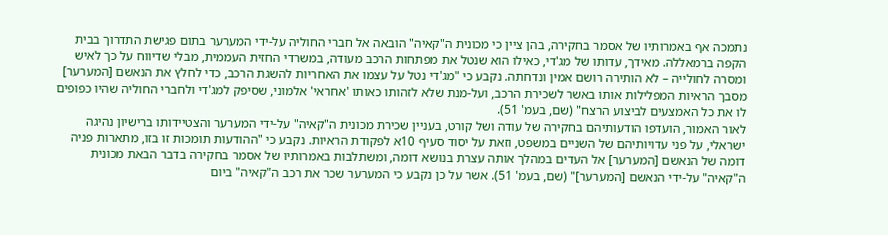נתמכה אף באמרותיו של אסמר בחקירה, בהן ציין כי מכונית ה"קאיה" הובאה אל חברי החוליה על-ידי המערער בתום פגישת התדרוך בבית הקפה ברמאללה. מאידך, עדותו של מג'די, כאילו הוא שנטל את מפתחות הרכב מעודה, במשרדי החזית העממית, מבלי שדיווח על כך לאיש ומסרה לחולייה – לא הותירה רושם אמין ונדחתה. נקבע כי "מג'די נטל על עצמו את האחריות להשגת הרכב, כדי לחלץ את הנאשם [המערער] מסבך הראיות המפלילות אותו באשר לשכירת הרכב, ועל-מנת שלא לזהותו כאותו 'אחראי' אלמוני, שסיפק למג'די ולחברי החוליה שהיו כפופים לו את כל האמצעים לביצוע הרצח" (שם, בעמ' 51).
לאור האמור, הועדפו הודעותיהם בחקירה של עודה ושל קורט, בעניין שכירת מכונית ה"קאיה" על-ידי המערער והצטיידותו ברישיון נהיגה ישראלי, על פני עדויותיהם של השניים במשפט, וזאת על יסוד סעיף 10א לפקודת הראיות. נקבע כי "ההודעות תומכות זו בזו, מתארות פניה דומה של הנאשם [המערער] אל העדים במהלך אותה עצרת בנושא דומה, ומשתלבות באמרותיו של אסמר בחקירה בדבר הבאת מכונית ה"קאיה" על-ידי הנאשם [המערער]" (שם, בעמ' 51). אשר על כן נקבע כי המערער שכר את רכב ה"קאיה" ביום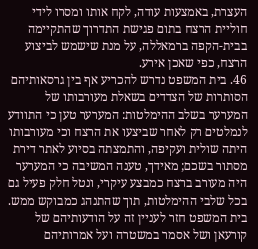העצרת, באמצעות עודה, לקח אותו ומסרו לידי חוליית הרצח בתום פגישת התדרוך שהתקיימה בבית-הקפה ברמאללה, על מנת שישמש לביצוע הרצח, כפי שאכן אירע.
46. בית המשפט נדרש להכריע אף בין גרסאותיהם הסותרות של הצדדים בשאלת מעורבותו של המערער בשלב ההימלטות: המערער טען כי התוודע לנמלטים רק לאחר שביצעו את הרצח וכי מעורבותו היתה שולית ועקיפה, והתמצתה בסיוע לאתר דירת מסתור בשכם; מאידך, טענה המשיבה כי המערער היה מעורב ברצח כמבצע עיקרי, ונטל חלק פעיל גם בכל שלבי ההימלטות, תוך שהתנהג כמבוקש ממש.
בית המשפט חזר לעניין זה על הודעותיהם של קורעאן ושל אסמר במשטרה ועל אמרותיהם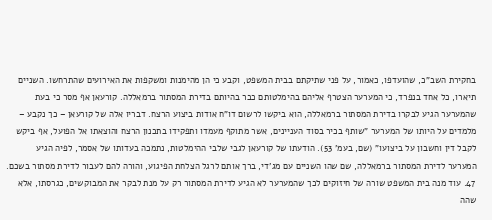בחקירת השב"כ, שהועדפו, כאמור, על פני שתיקתם בבית המשפט, וקבע כי הן מהימנות ומשקפות את האירועים שהתרחשו. השניים תיארו, כל אחד בנפרד, כי המערער הצטרף אליהם בהימלטותם כבר בהיותם בדירת המסתור ברמאללה. קורעאן אף מסר כי בעת שהמערער הגיע לבקרו בדירת המסתור ברמאללה, הוא ביקשו לרשום דו"ח אודות ביצוע הרצח. דבריו אלה של קורעאן – כך נקבע – מלמדים על היותו של המערער "שותף בכיר בסוד העניינים, אשר מתוקף מעמדו ותפקידו בתכנון הרצח והוצאתו אל הפועל, אף ביקש לקבל דין וחשבון על ביצועו" (שם, בעמ' 53). הודעתו של קורעאן לגבי שלבי ההימלטות, נתמכה בעדותו של אסמר, לפיה הגיע המערער לדירת המסתור ברמאללה, שם שהו השניים עם מג'די, ברך אותם לרגל הצלחת הפיגוע, והורה להם לעבור לדירת מסתור בשכם.
47. עוד מנה בית המשפט שורה של חיזוקים לכך שהמערער לא הגיע לדירת המסתור רק על מנת לבקר את המבוקשים, כגרסתו, אלא שהה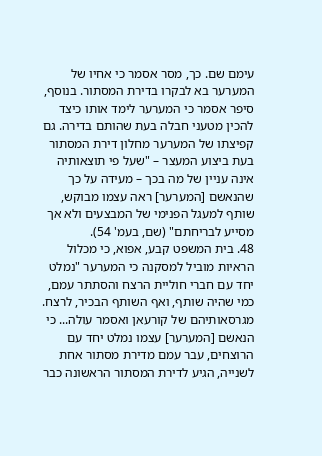עימם שם. כך, מסר אסמר כי אחיו של המערער בא לבקרו בדירת המסתור. בנוסף, סיפר אסמר כי המערער לימד אותו כיצד להכין מטעני חבלה בעת שהותם בדירה. גם קפיצתו של המערער מחלון דירת המסתור בעת ביצוע המעצר – "שעל פי תוצאותיה אינה עניין של מה בכך – מעידה על כך שהנאשם [המערער] ראה עצמו מבוקש, שותף למעגל הפנימי של המבצעים ולא אך מסייע לבריחתם" (שם, בעמ' 54).
48. בית המשפט קבע, אפוא, כי מכלול הראיות מוביל למסקנה כי המערער "נמלט יחד עם חברי חוליית הרצח והסתתר עמם, כמי שהיה שותף, ואף השותף הבכיר, לרצח. מגרסאותיהם של קורעאן ואסמר עולה... כי הנאשם [המערער] עצמו נמלט יחד עם הרוצחים, עבר עמם מדירת מסתור אחת לשנייה, הגיע לדירת המסתור הראשונה כבר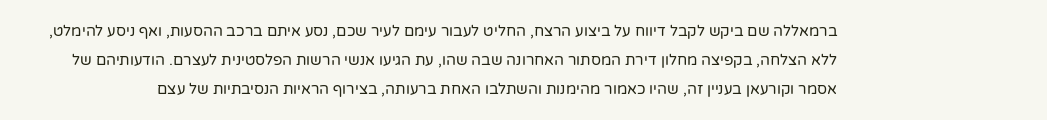ברמאללה שם ביקש לקבל דיווח על ביצוע הרצח, החליט לעבור עימם לעיר שכם, נסע איתם ברכב ההסעות, ואף ניסע להימלט, ללא הצלחה, בקפיצה מחלון דירת המסתור האחרונה שבה שהו, עת הגיעו אנשי הרשות הפלסטינית לעצרם. הודעותיהם של אסמר וקורעאן בעניין זה, שהיו כאמור מהימנות והשתלבו האחת ברעותה, בצירוף הראיות הנסיבתיות של עצם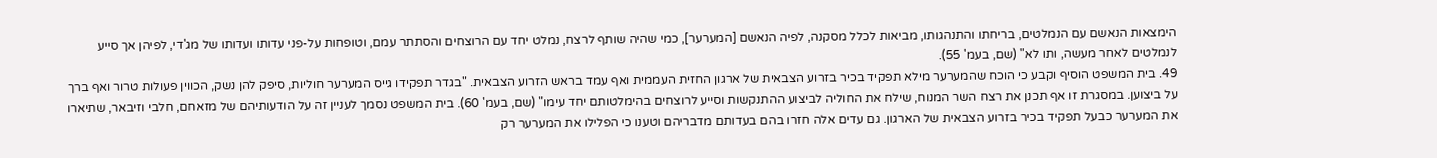הימצאות הנאשם עם הנמלטים, בריחתו והתנהגותו, מביאות לכלל מסקנה, לפיה הנאשם [המערער], כמי שהיה שותף לרצח, נמלט יחד עם הרוצחים והסתתר עמם, וטופחות על-פני עדותו ועדותו של מג'די, לפיהן אך סייע לנמלטים לאחר מעשה, ותו לא" (שם, בעמ' 55).
49. בית המשפט הוסיף וקבע כי הוכח שהמערער מילא תפקיד בכיר בזרוע הצבאית של ארגון החזית העממית ואף עמד בראש הזרוע הצבאית. "בגדר תפקידו גייס המערער חוליות, סיפק להן נשק, הכווין פעולות טרור ואף ברך על ביצוען. במסגרת זו אף תכנן את רצח השר המנוח, שילח את החוליה לביצוע ההתנקשות וסייע לרוצחים בהימלטותם יחד עימו" (שם, בעמ' 60). בית המשפט נסמך לעניין זה על הודעותיהם של מזאחם, חלבי וזיבאר, שתיארו את המערער כבעל תפקיד בכיר בזרוע הצבאית של הארגון. גם עדים אלה חזרו בהם בעדותם מדבריהם וטענו כי הפלילו את המערער רק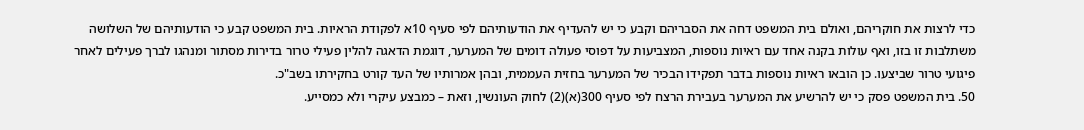כדי לרצות את חוקריהם, ואולם בית המשפט דחה את הסבריהם וקבע כי יש להעדיף את הודעותיהם לפי סעיף 10א לפקודת הראיות. בית המשפט קבע כי הודעותיהם של השלושה משתלבות זו בזו, ואף עולות בקנה אחד עם ראיות נוספות, המצביעות על דפוסי פעולה דומים של המערער, דוגמת הדאגה להלין פעילי טרור בדירות מסתור ומנהגו לברך פעילים לאחר פיגועי טרור שביצעו. כן הובאו ראיות נוספות בדבר תפקידו הבכיר של המערער בחזית העממית, ובהן אמרותיו של העד קורט בחקירתו בשב"כ.
50. בית המשפט פסק כי יש להרשיע את המערער בעבירת הרצח לפי סעיף 300(א)(2) לחוק העונשין, וזאת – כמבצע עיקרי ולא כמסייע.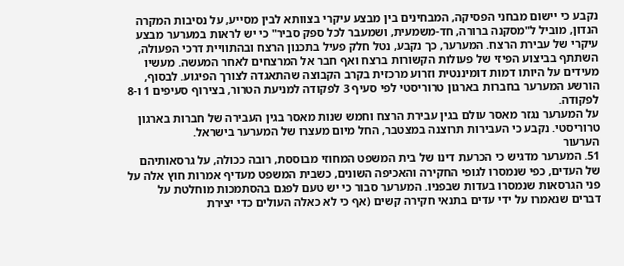נקבע כי יישום מבחני הפסיקה, המבחינים בין מבצע עיקרי בצוותא לבין מסייע, על נסיבות המקרה הנדון, מוביל ל"מסקנה ברורה, חד-משמעית, ושמעבר לכל ספק סביר" כי יש לראות במערער מבצע עיקרי של עבירת הרצח. המערער, כך נקבע, נטל חלק פעיל בתכנון הרצח ובהתוויית דרכי הפעולה, השתתף בביצוע הפיזי של פעולות הקשורות ברצח ואף חבר אל המרצחים לאחר המעשה. מעשיו מעידים על היותו דמות דומיננטית וזרוע מרכזית בקרב הקבוצה שהתאגדה לצורך הפיגוע. לבסוף, הורשע המערער בחברות בארגון טרוריסטי לפי סעיף 3 לפקודה למניעת הטרור, בצירוף סעיפים 1 ו-8 לפקודה.
על המערער נגזר מאסר עולם בגין עבירת הרצח וחמש שנות מאסר בגין העבירה של חברות בארגון טרוריסטי. נקבע כי העבירות תרוצנה במצטבר, החל מיום מעצרו של המערער בישראל.
הערעור
51. המערער מדגיש כי הכרעת דינו של בית המשפט המחוזי מבוססת, רובה ככולה, על גרסאותיהם של העדים, כפי שנמסרו לגופי החקירה והאכיפה השונים, כשבית המשפט מעדיף אמרות חוץ אלה על פני הגרסאות שנמסרו בעדות שבפניו. המערער סבור כי יש טעם לפגם בהסתמכות מוחלטת על דברים שנאמרו על ידי עדים בתנאי חקירה קשים (אף כי לא כאלה העולים כדי יצירת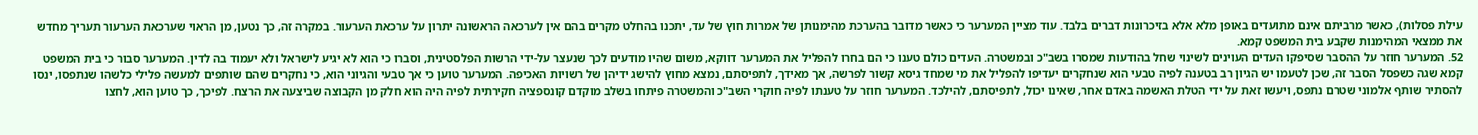עילת פסלות), כאשר מרביתם אינם מתועדים באופן מלא אלא בזיכרונות דברים בלבד. עוד מציין המערער כי כאשר מדובר בהערכת מהימנותן של אמרות חוץ של עד, יתכנו בהחלט מקרים בהם אין לערכאה הראשונה יתרון על ערכאת הערעור. במקרה זה, כך נטען, מן הראוי שערכאת הערעור תעריך מחדש את ממצאי המהימנות שקבע בית המשפט קמא.
52. המערער חוזר על ההסבר שסיפקו העדים העוינים לשינוי שחל בהודעות שמסרו בשב"כ ובמשטרה. העדים כולם טענו כי הם בחרו להפליל את המערער דווקא, משום שהיו מודעים לכך שנעצר על-ידי הרשות הפלסטינית, וסברו כי הוא לא יגיע לישראל ולא יעמוד בה לדין. המערער סבור כי בית המשפט קמא שגה כשפסל הסבר זה, שכן לטעמו יש הגיון רב בטענה לפיה טבעי הוא שנחקרים יעדיפו להפליל את מי שמחד גיסא קשור לפרשה, אך מאידך, לתפיסתם, נמצא מחוץ להישג ידיהן של רשויות האכיפה. המערער טוען כי אך טבעי והגיוני הוא, כי נחקרים שהם שותפים למעשה פלילי כלשהו שנתפסו, ינסו להסתיר שותף אלמוני שטרם נתפס, ויעשו זאת על ידי הטלת האשמה באדם אחר, שאינו יכול, לתפיסתם, להילכד. המערער חוזר על טענתו לפיה חוקרי השב"כ והמשטרה פיתחו בשלב מוקדם קונספציה חקירתית לפיה היה הוא חלק מן הקבוצה שביצעה את הרצח. לפיכך, כך טוען הוא, לחצו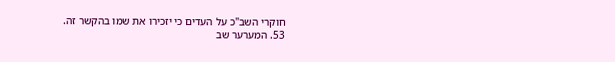חוקרי השב"כ על העדים כי יזכירו את שמו בהקשר זה.
53. המערער שב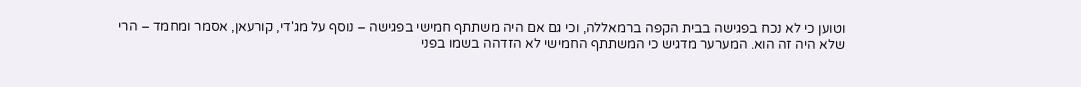וטוען כי לא נכח בפגישה בבית הקפה ברמאללה, וכי גם אם היה משתתף חמישי בפגישה – נוסף על מג'די, קורעאן, אסמר ומחמד – הרי שלא היה זה הוא. המערער מדגיש כי המשתתף החמישי לא הזדהה בשמו בפני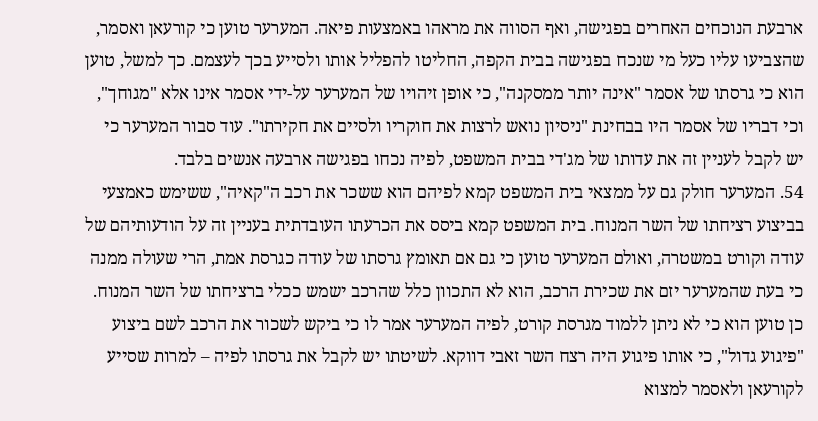ארבעת הנוכחים האחרים בפגישה, ואף הסווה את מראהו באמצעות פיאה. המערער טוען כי קורעאן ואסמר, שהצביעו עליו כעל מי שנכח בפגישה בבית הקפה, החליטו להפליל אותו ולסייע בכך לעצמם. כך למשל, טוען הוא כי גרסתו של אסמר "אינה יותר ממסקנה", כי אופן זיהויו של המערער על-ידי אסמר אינו אלא "מגוחך", וכי דבריו של אסמר היו בבחינת "ניסיון נואש לרצות את חוקריו ולסיים את חקירתו". עוד סבור המערער כי יש לקבל לעניין זה את עדותו של מג'די בבית המשפט, לפיה נכחו בפגישה ארבעה אנשים בלבד.
54. המערער חולק גם על ממצאי בית המשפט קמא לפיהם הוא ששכר את רכב ה"קאיה", ששימש כאמצעי בביצוע רציחתו של השר המנוח. בית המשפט קמא ביסס את הכרעתו העובדתית בעניין זה על הודעותיהם של עודה וקורט במשטרה, ואולם המערער טוען כי גם אם תאומץ גרסתו של עודה כגרסת אמת, הרי שעולה ממנה כי בעת שהמערער יזם את שכירת הרכב, הוא לא התכוון כלל שהרכב ישמש ככלי ברציחתו של השר המנוח. כן טוען הוא כי לא ניתן ללמוד מגרסת קורט, לפיה המערער אמר לו כי ביקש לשכור את הרכב לשם ביצוע "פיגוע גדול", כי אותו פיגוע היה רצח השר זאבי דווקא. לשיטתו יש לקבל את גרסתו לפיה – למרות שסייע לקורעאן ולאסמר למצוא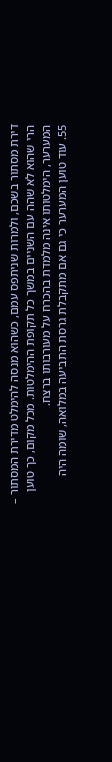דירת מסתור בשכם, ולמרות שניתפס עמם, כשהוא מנסה להימלט מדירת המסתור – הרי שהוא לא שהה עם השניים במשך כל תקופת ההימלטות. מכל מקום, כך טוען המערער, הימלטותו אינה מלמדת בהכרח על מעורבותו ברצח.
55. עוד טוען המערער כי גם אם מתקבלת גרסת התביעה במלואה, שומה היה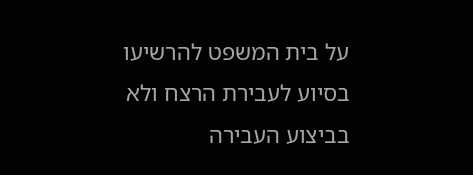על בית המשפט להרשיעו בסיוע לעבירת הרצח ולא בביצוע העבירה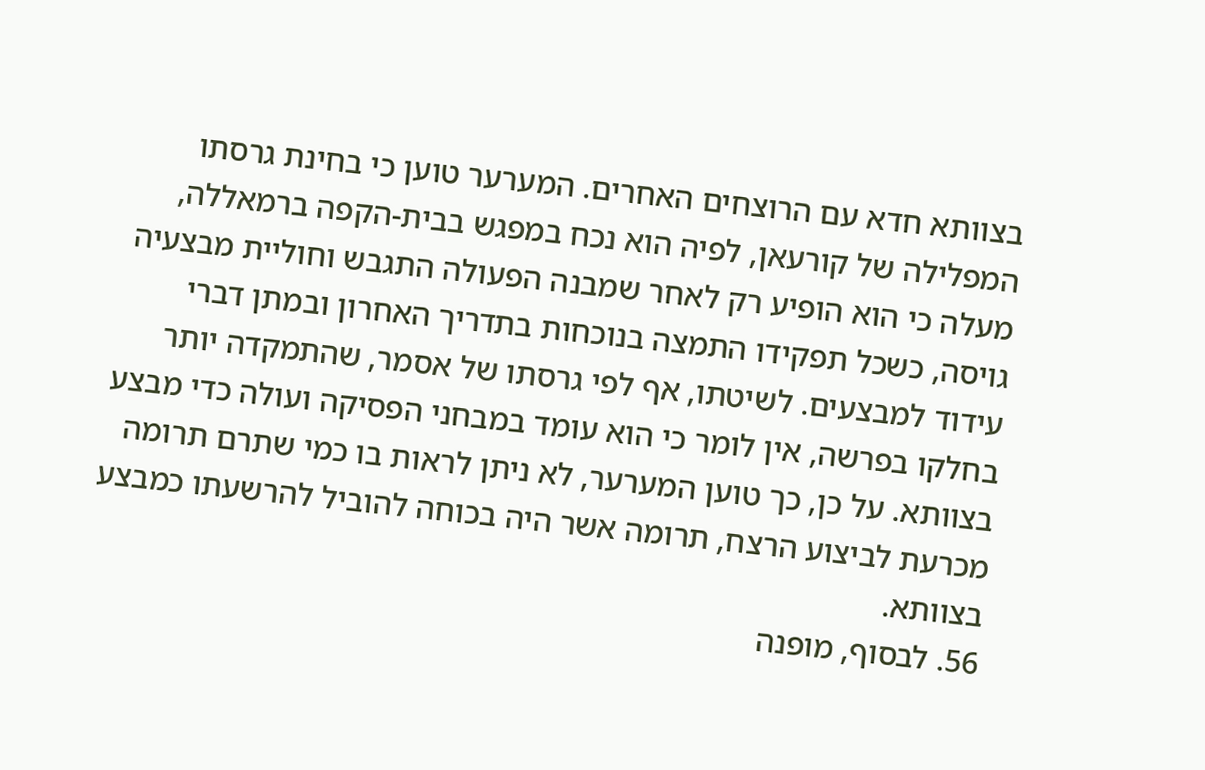בצוותא חדא עם הרוצחים האחרים. המערער טוען כי בחינת גרסתו המפלילה של קורעאן, לפיה הוא נכח במפגש בבית-הקפה ברמאללה, מעלה כי הוא הופיע רק לאחר שמבנה הפעולה התגבש וחוליית מבצעיה גויסה, כשכל תפקידו התמצה בנוכחות בתדריך האחרון ובמתן דברי עידוד למבצעים. לשיטתו, אף לפי גרסתו של אסמר, שהתמקדה יותר בחלקו בפרשה, אין לומר כי הוא עומד במבחני הפסיקה ועולה כדי מבצע בצוותא. על כן, כך טוען המערער, לא ניתן לראות בו כמי שתרם תרומה מכרעת לביצוע הרצח, תרומה אשר היה בכוחה להוביל להרשעתו כמבצע בצוותא.
56. לבסוף, מופנה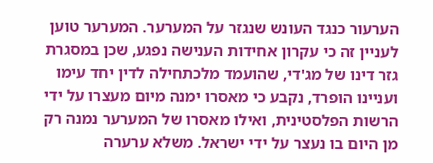הערעור כנגד העונש שנגזר על המערער. המערער טוען לעניין זה כי עקרון אחידות הענישה נפגע, שכן במסגרת גזר דינו של מג'די, שהועמד מלכתחילה לדין יחד עימו ועניינו הופרד, נקבע כי מאסרו ימנה מיום מעצרו על ידי הרשות הפלסטינית, ואילו מאסרו של המערער נמנה רק מן היום בו נעצר על ידי ישראל. משלא ערערה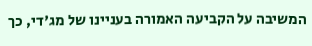המשיבה על הקביעה האמורה בעניינו של מג'די, כך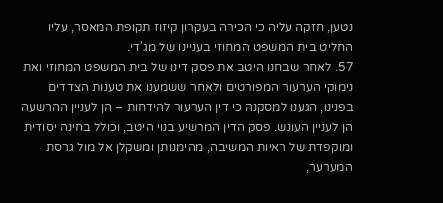נטען, חזקה עליה כי הכירה בעקרון קיזוז תקופת המאסר, עליו החליט בית המשפט המחוזי בעניינו של מג'די.
57. לאחר שבחנו היטב את פסק דינו של בית המשפט המחוזי ואת נימוקי הערעור המפורטים ולאחר ששמענו את טענות הצדדים בפנינו, הגענו למסקנה כי דין הערעור להידחות – הן לעניין ההרשעה הן לעניין העונש. פסק הדין המרשיע בנוי היטב, וכולל בחינה יסודית ומוקפדת של ראיות המשיבה, מהימנותן ומשקלן אל מול גרסת המערער,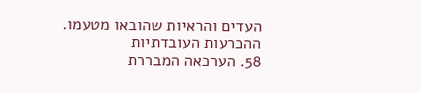העדים והראיות שהובאו מטעמו.
ההכרעות העובדתיות
58. הערכאה המבררת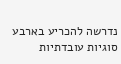נדרשה להכריע בארבע סוגיות עובדתיות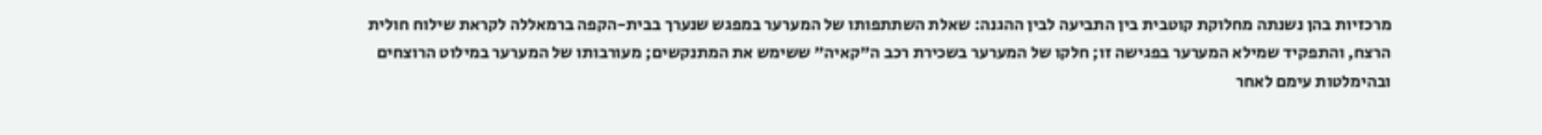מרכזיות בהן נשנתה מחלוקת קוטבית בין התביעה לבין ההגנה: שאלת השתתפותו של המערער במפגש שנערך בבית-הקפה ברמאללה לקראת שילוח חולית הרצח, והתפקיד שמילא המערער בפגישה זו; חלקו של המערער בשכירת רכב ה"קאיה" ששימש את המתנקשים; מעורבותו של המערער במילוט הרוצחים ובהימלטות עימם לאחר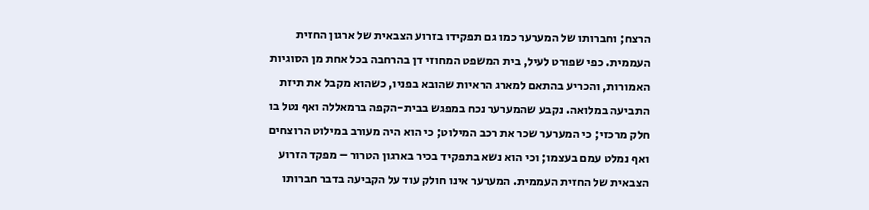הרצח; וחברותו של המערער כמו גם תפקידו בזרוע הצבאית של ארגון החזית העממית. כפי שפורט לעיל, בית המשפט המחוזי דן בהרחבה בכל אחת מן הסוגיות האמורות, והכריע בהתאם למארג הראיות שהובא בפניו, כשהוא מקבל את תיזת התביעה במלואה. נקבע שהמערער נכח במפגש בבית-הקפה ברמאללה ואף נטל בו חלק מרכזי; כי המערער שכר את רכב המילוט; כי הוא היה מעורב במילוט הרוצחים ואף נמלט עמם בעצמו; וכי הוא נשא בתפקיד בכיר בארגון הטרור – מפקד הזרוע הצבאית של החזית העממית. המערער אינו חולק עוד על הקביעה בדבר חברותו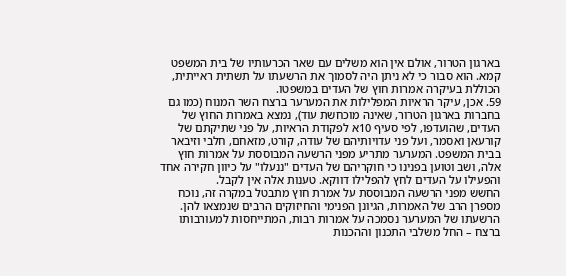בארגון הטרור, אולם אין הוא משלים עם שאר הכרעותיו של בית המשפט קמא. הוא סבור כי לא ניתן היה לסמוך את הרשעתו על תשתית ראייתית, הכוללת בעיקרה אמרות חוץ של העדים במשפטו.
59. אכן, עיקר הראיות המפלילות את המערער ברצח השר המנוח (כמו גם בחברות בארגון הטרור, שאינה מוכחשת עוד), נמצא באמרות החוץ של העדים, שהועדפו, לפי סעיף 10א לפקודת הראיות, על פני שתיקתם של קורעאן ואסמר, ועל פני עדויותיהם של עודה, קורט, מזאחם, חלבי וזיבאר בבית המשפט. המערער מתריע מפני הרשעה המבוססת על אמרות חוץ אלה, ושב וטוען בפנינו כי חוקריהם של העדים "ננעלו" על כיוון חקירה אחד והפעילו על העדים לחץ להפלילו דווקא. טענות אלה אין לקבל.
החשש מפני הרשעה המבוססת על אמרת חוץ מתבטל במקרה זה, נוכח מספרן הרב של האמרות, הגיונן הפנימי והחיזוקים הרבים שנמצאו להן. הרשעתו של המערער נסמכה על אמרות רבות, המתייחסות למעורבותו ברצח – החל משלבי התכנון וההכנות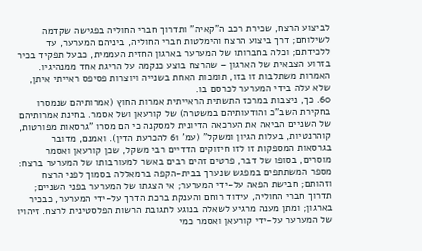לביצוע הרצח, שכירת רכב ה"קאיה" ותדרוך חברי החוליה בפגישה שקדמה לשילוחם; דרך ביצוע הרצח והימלטות חברי החוליה, ביניהם המערער, עד ללכידתם; וכלה בחברותו של המערער בארגון החזית העממית, כבעל תפקיד בכיר בזרוע הצבאית של הארגון – שהרצח בוצע כנקמה על הריגת אחד ממנהיגיו. האמרות משתלבות זו בזו, תומכות האחת בשנייה ויוצרות פסיפס ראייתי איתן, שלא עלה בידי המערער לכרסם בו.
60. כך, ניצבות במרכז התשתית הראייתית אמרות החוץ (אמרותיהם שנמסרו בחקירת השב"כ והודעותיהם במשטרה) של קורעאן ושל אסמר. בחינת אמרותיהם של השניים הביאה את הערכאה הדיונית למסקנה כי הם מסרו "גרסאות מפורטות, קוהרנטיות, בעלות הגיון ומשקל" (עמ' 61 להכרעת הדין). ואמנם, מדובר בגרסאות המספקות זו לזו חיזוקים הדדיים רבי משקל, שכן קורעאן ואסמר מוסרים, בסופו של דבר, פרטים זהים רבים באשר למעורבותו של המערער ברצח: מספר המשתתפים במפגש שנערך בבית-הקפה ברמאללה בסמוך לפני הרצח וזהותם; חבישת הפאה על-ידי המערער; אי הצגתו של המערער בפני השניים; תדרוך חברי החוליה, עידוד רוחם והענקת ברכת הדרך על-ידי המערער, כבכיר בארגון; ומתן מענה מרגיע לשאלה בנוגע לתגובת הרשות הפלסטינית לרצח. זיהויו של המערער על-ידי קורעאן ואסמר כמי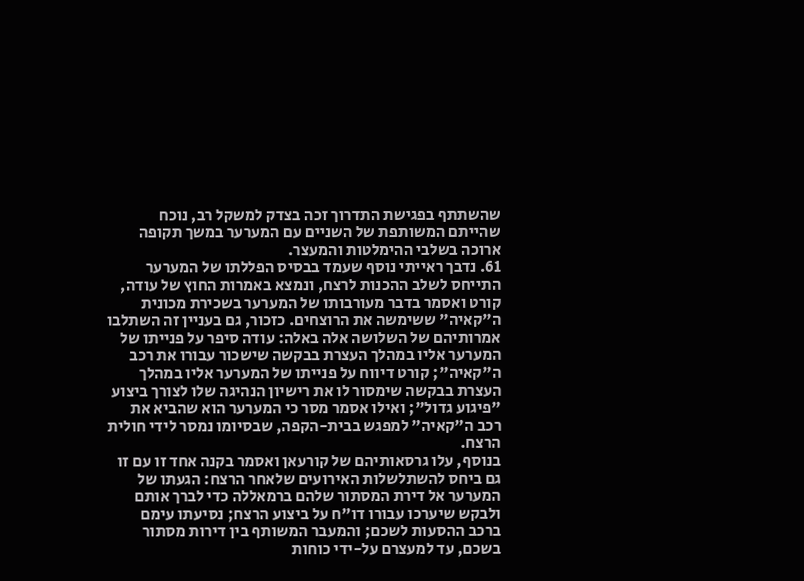שהשתתף בפגישת התדרוך זכה בצדק למשקל רב, נוכח שהייתם המשותפת של השניים עם המערער במשך תקופה ארוכה בשלבי ההימלטות והמעצר.
61. נדבך ראייתי נוסף שעמד בבסיס הפללתו של המערער התייחס לשלב ההכנות לרצח, ונמצא באמרות החוץ של עודה, קורט ואסמר בדבר מעורבותו של המערער בשכירת מכונית ה"קאיה" ששימשה את הרוצחים. כזכור, גם בעניין זה השתלבו אמרותיהם של השלושה אלה באלה: עודה סיפר על פנייתו של המערער אליו במהלך העצרת בבקשה שישכור עבורו את רכב ה"קאיה"; קורט דיווח על פנייתו של המערער אליו במהלך העצרת בבקשה שימסור לו את רישיון הנהיגה שלו לצורך ביצוע "פיגוע גדול"; ואילו אסמר מסר כי המערער הוא שהביא את רכב ה"קאיה" למפגש בבית-הקפה, שבסיומו נמסר לידי חולית הרצח.
בנוסף, עלו גרסאותיהם של קורעאן ואסמר בקנה אחד זו עם זו גם ביחס להשתלשלות האירועים שלאחר הרצח: הגעתו של המערער אל דירת המסתור שלהם ברמאללה כדי לברך אותם ולבקש שיערכו עבורו דו"ח על ביצוע הרצח; נסיעתו עימם ברכב ההסעות לשכם; והמעבר המשותף בין דירות מסתור בשכם, עד למעצרם על-ידי כוחות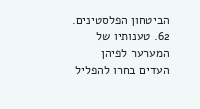הביטחון הפלסטינים.
62. טענותיו של המערער לפיהן העדים בחרו להפליל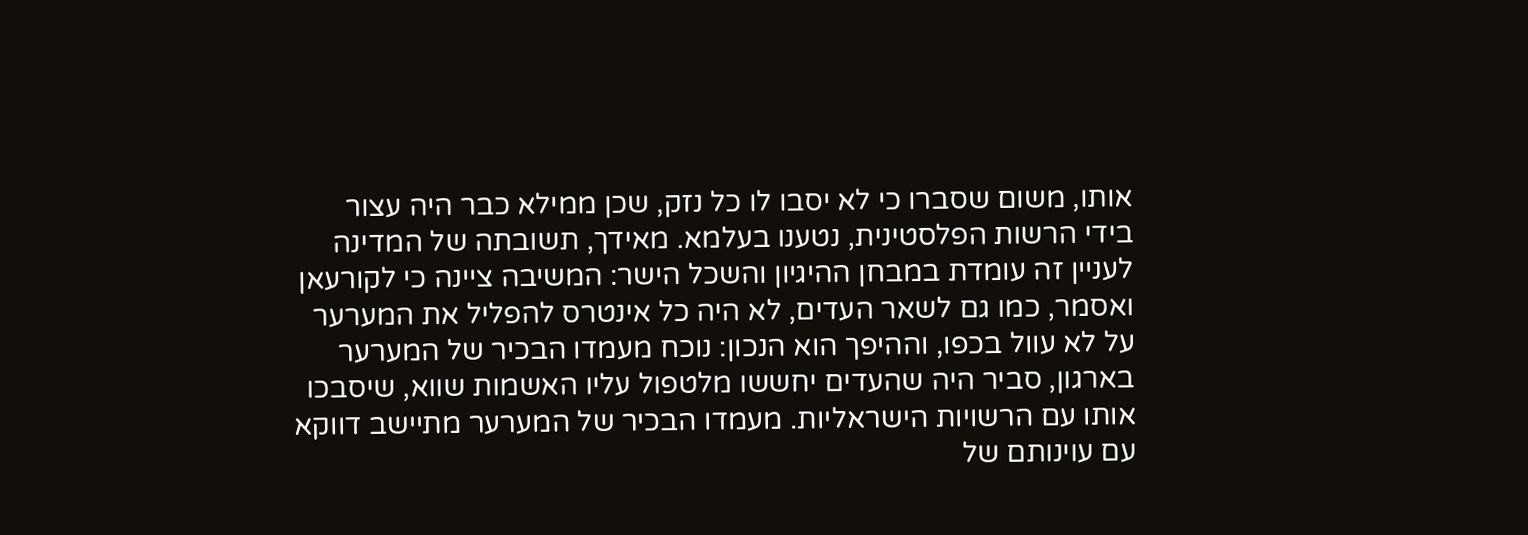אותו, משום שסברו כי לא יסבו לו כל נזק, שכן ממילא כבר היה עצור בידי הרשות הפלסטינית, נטענו בעלמא. מאידך, תשובתה של המדינה לעניין זה עומדת במבחן ההיגיון והשכל הישר: המשיבה ציינה כי לקורעאן ואסמר, כמו גם לשאר העדים, לא היה כל אינטרס להפליל את המערער על לא עוול בכפו, וההיפך הוא הנכון: נוכח מעמדו הבכיר של המערער בארגון, סביר היה שהעדים יחששו מלטפול עליו האשמות שווא, שיסבכו אותו עם הרשויות הישראליות. מעמדו הבכיר של המערער מתיישב דווקא עם עוינותם של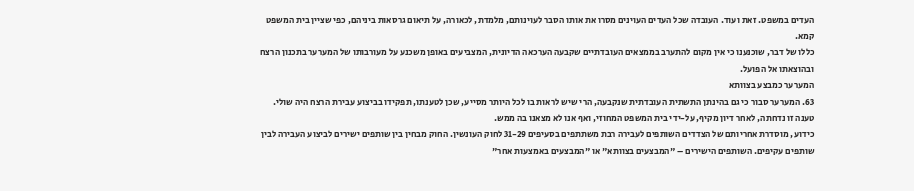העדים במשפט. זאת ועוד. העובדה שכל העדים העוינים מסרו את אותו הסבר לעוינותם, מלמדת, לכאורה, על תיאום גרסאות ביניהם, כפי שציין בית המשפט קמא.
כללו של דבר, שוכנענו כי אין מקום להתערב בממצאים העובדתיים שקבעה הערכאה הדיונית, המצביעים באופן משכנע על מעורבותו של המערער בתכנון הרצח ובהוצאתו אל הפועל.
המערער כמבצע בצוותא
63. המערער סבור כי גם בהינתן התשתית העובדתית שנקבעה, הרי שיש לראות בו לכל היותר מסייע, שכן לטענתו, תפקידו בביצוע עבירת הרצח היה שולי. טענה זו נדחתה, לאחר דיון מקיף, על-ידי בית המשפט המחוזי, ואף אנו לא מצאנו בה ממש.
כידוע, מוסדרת אחריותם של הצדדים השותפים לעבירה רבת משתתפים בסעיפים 31-29 לחוק העונשין. החוק מבחין בין שותפים ישירים לביצוע העבירה לבין שותפים עקיפים. השותפים הישירים – "המבצעים בצוותא" או "המבצעים באמצעות אחר"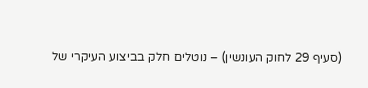(סעיף 29 לחוק העונשין) – נוטלים חלק בביצוע העיקרי של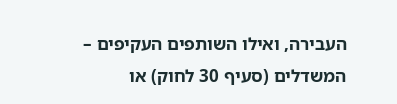העבירה, ואילו השותפים העקיפים – המשדלים (סעיף 30 לחוק) או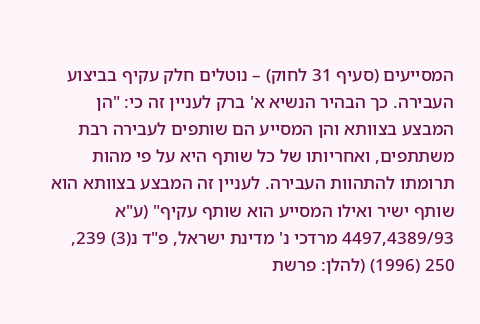המסייעים (סעיף 31 לחוק) – נוטלים חלק עקיף בביצוע העבירה. כך הבהיר הנשיא א' ברק לעניין זה כי: "הן המבצע בצוותא והן המסייע הם שותפים לעבירה רבת משתתפים, ואחריותו של כל שותף היא על פי מהות תרומתו להתהוות העבירה. לעניין זה המבצע בצוותא הוא שותף ישיר ואילו המסייע הוא שותף עקיף" (ע"א 4497,4389/93 מרדכי נ' מדינת ישראל, פ"ד נ(3) 239, 250 (1996) (להלן: פרשת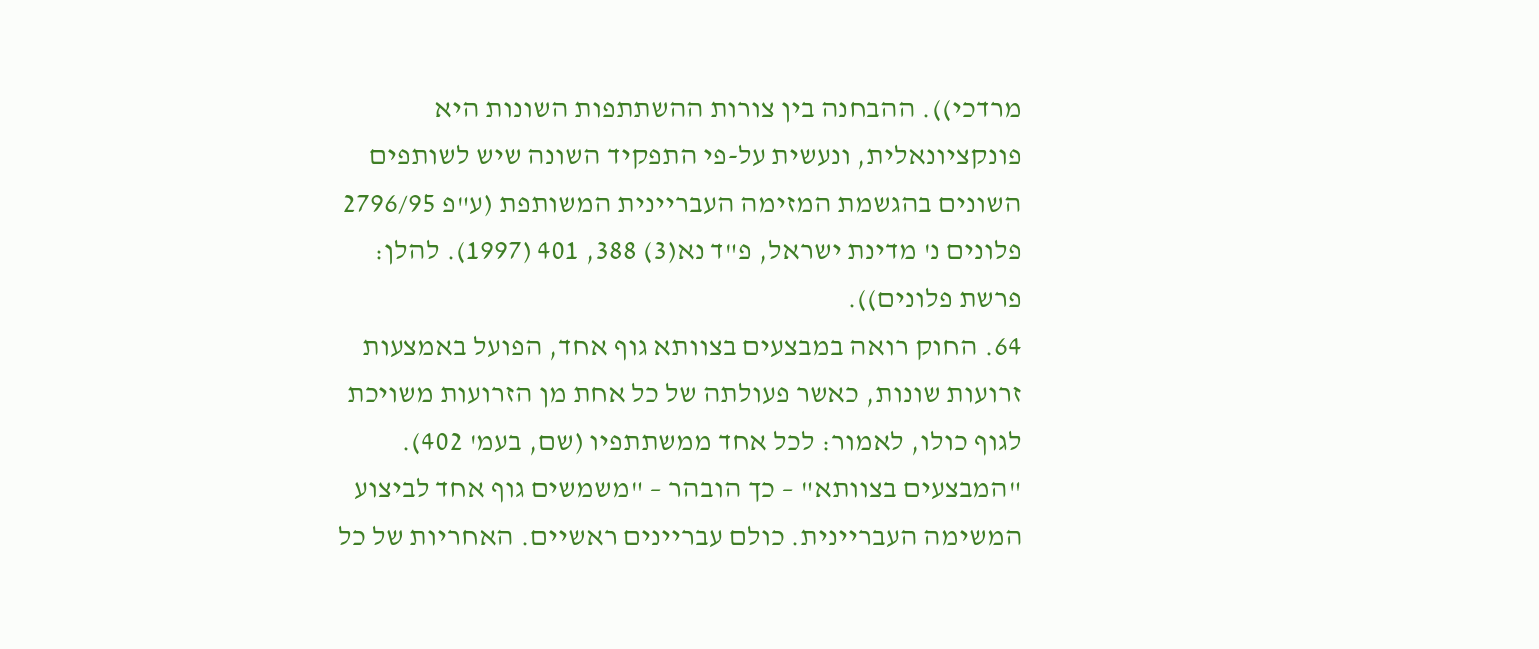מרדכי)). ההבחנה בין צורות ההשתתפות השונות היא פונקציונאלית, ונעשית על-פי התפקיד השונה שיש לשותפים השונים בהגשמת המזימה העבריינית המשותפת (ע"פ 2796/95 פלונים נ' מדינת ישראל, פ"ד נא(3) 388, 401 (1997). להלן: פרשת פלונים)).
64. החוק רואה במבצעים בצוותא גוף אחד, הפועל באמצעות זרועות שונות, כאשר פעולתה של כל אחת מן הזרועות משויכת לגוף כולו, לאמור: לכל אחד ממשתתפיו (שם, בעמ' 402). "המבצעים בצוותא" – כך הובהר – "משמשים גוף אחד לביצוע המשימה העבריינית. כולם עבריינים ראשיים. האחריות של כל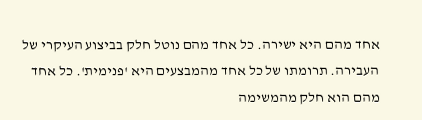אחד מהם היא ישירה. כל אחד מהם נוטל חלק בביצוע העיקרי של העבירה. תרומתו של כל אחד מהמבצעים היא 'פנימית'. כל אחד מהם הוא חלק מהמשימה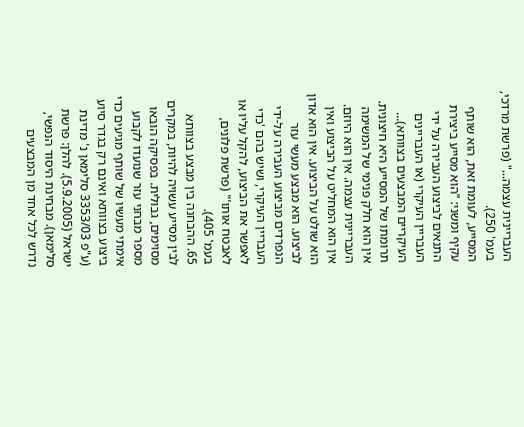העבריינית עצמה..." (פרשת מרדכי, בעמ' 250).
המסייע, לעומת זאת, הוא שותף עקיף ומשני: "הוא מסייע ביצירת התנאים לביצוע העבירה על ידי העבריין העיקרי (או העבריינים העיקריים המבצעים בצוותא)... תרומתו של המסייע היא חיצונית. אין הוא חלק פנימי של המשימה העבריינית עצמה. אין הוא היוזם. אין הוא המחליט על הביצוע ואין הוא שולט על הביצוע. אין הוא אדון לביצוע. הוא מבצע מעשי עזר הנפרדים מביצוע העבירה על-ידי העבריין העיקרי, ושיש בהם 'כדי לאפשר את הביצוע, להקל עליו או לאבטח אותו'" (פרשת פלונים, בעמ' 405).
65. ההבחנה בין מבצע בצוותא לבין מסייע עשויה להיות, במקרים מסוימים, גבולית. בפסיקה הובאו מספר מבחני עזר שנועדו לקבוע אימתי מעשיו של שותף מגיעים כדי ביצוע בצוותא ואינם רק בגדר סיוע (ע"פ 3353/03 סלימאן נ' מדינת ישראל (5.9.2005). להלן: פרשת סלימאן). מבחינת היסוד הנפשי, נדרש לכל אחד מן המבצעים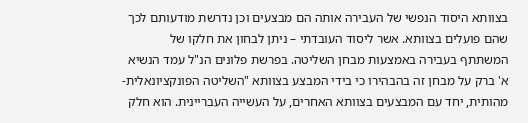בצוותא היסוד הנפשי של העבירה אותה הם מבצעים וכן נדרשת מודעותם לכך שהם פועלים בצוותא. אשר ליסוד העובדתי – ניתן לבחון את חלקו של המשתתף בעבירה באמצעות מבחן השליטה. בפרשת פלונים הנ"ל עמד הנשיא א' ברק על מבחן זה בהבהירו כי בידי המבצע בצוותא "השליטה הפונקציונאלית-מהותית, יחד עם המבצעים בצוותא האחרים, על העשייה העבריינית. הוא חלק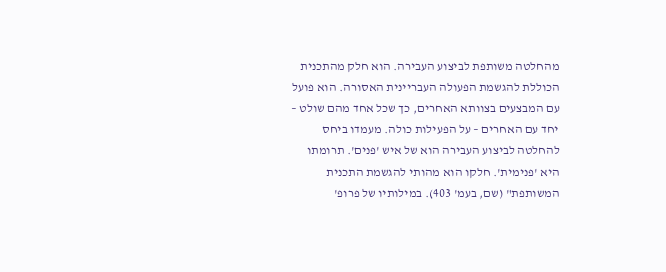מהחלטה משותפת לביצוע העבירה. הוא חלק מהתכנית הכוללת להגשמת הפעולה העבריינית האסורה. הוא פועל עם המבצעים בצוותא האחרים, כך שכל אחד מהם שולט – יחד עם האחרים – על הפעילות כולה. מעמדו ביחס להחלטה לביצוע העבירה הוא של איש 'פנים'. תרומתו היא 'פנימית'. חלקו הוא מהותי להגשמת התכנית המשותפת" (שם, בעמ' 403). במילותיו של פרופ'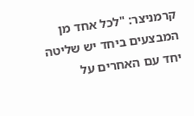קרמניצר: "לכל אחד מן המבצעים ביחד יש שליטה יחד עם האחרים על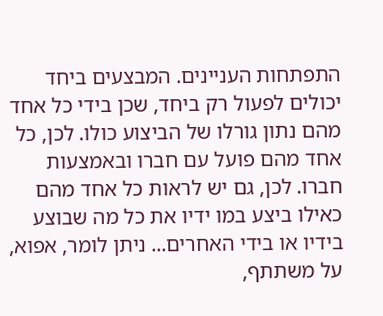התפתחות העניינים. המבצעים ביחד יכולים לפעול רק ביחד, שכן בידי כל אחד מהם נתון גורלו של הביצוע כולו. לכן, כל אחד מהם פועל עם חברו ובאמצעות חברו. לכן, גם יש לראות כל אחד מהם כאילו ביצע במו ידיו את כל מה שבוצע בידיו או בידי האחרים... ניתן לומר, אפוא, על משתתף,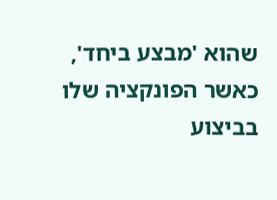שהוא 'מבצע ביחד', כאשר הפונקציה שלו בביצוע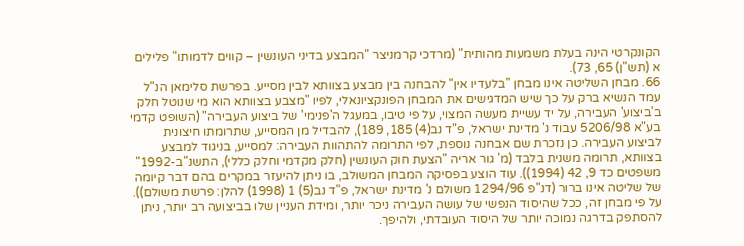הקונקרטי הינה בעלת משמעות מהותית" (מרדכי קרמניצר "המבצע בדיני העונשין – קווים לדמותו" פלילים א (תש"ן) 65, 73).
66. מבחן השליטה אינו מבחן "בלעדיו אין" להבחנה בין מבצע בצוותא לבין מסייע. בפרשת סלימאן הנ"ל עמד הנשיא ברק על כך שיש המדגישים את המבחן הפונקציונאלי, לפיו "מצבע בצוותא הוא מי שנוטל חלק ב'ביצוע' העבירה, על יד עשיית מעשה המצוי, על פי טיבו, במעגל ה'פנימי' של ביצוע העבירה" (השופט קדמי בע"א 5206/98 עבוד נ' מדינת ישראל, פ"ד נב(4) 185, 189), להבדיל מן המסייע, שתרומתו חיצונית לביצוע העבירה. כן נזכרת שם אבחנה נוספת, לפי התרומה להתהוות העבירה: למסייע, בניגוד למבצע בצוותא, תרומה משנית בלבד (מ' גור אריה "הצעת חוק העונשין (חלק מקדמי וחלק כללי), התשנ"ב-1992" משפטים כד 9, 42 (1994)). עוד הוצע בפסיקה המבחן המשולב, בו ניתן להיעזר במקרים בהם דבר קיומה של שליטה אינו ברור (דנ"פ 1294/96 משולם נ' מדינת ישראל, פ"ד נב(5) 1 (1998) להלן: פרשת משולם)). על פי מבחן זה, ככל שהיסוד הנפשי של עושה העבירה ניכר יותר, ומידת העניין שלו בביצועה רב יותר, ניתן להסתפק בדרגה נמוכה יותר של היסוד העובדתי, ולהיפך.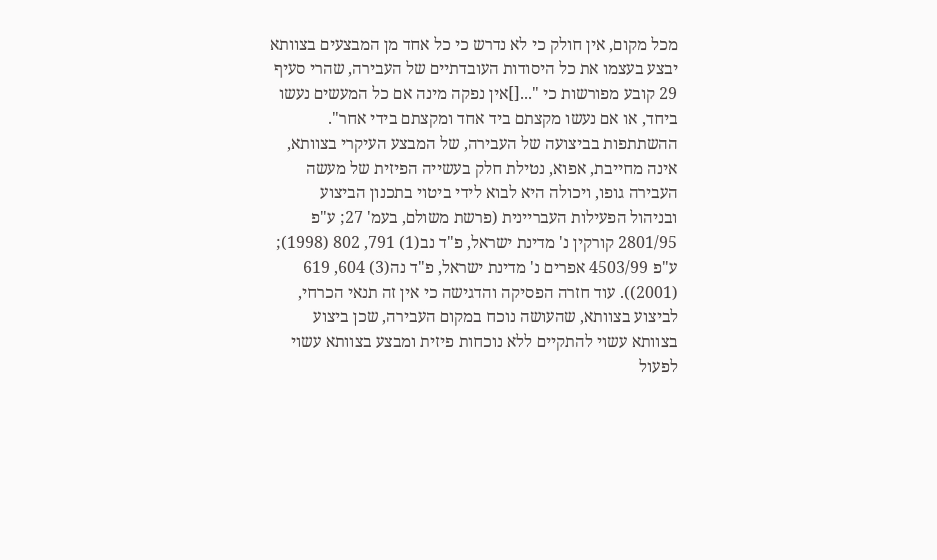מכל מקום, אין חולק כי לא נדרש כי כל אחד מן המבצעים בצוותא יבצע בעצמו את כל היסודות העובדתיים של העבירה, שהרי סעיף 29 קובע מפורשות כי "...[]אין נפקה מינה אם כל המעשים נעשו ביחד, או אם נעשו מקצתם ביד אחד ומקצתם בידי אחר". ההשתתפות בביצועה של העבירה, של המבצע העיקרי בצוותא, אינה מחייבת, אפוא, נטילת חלק בעשייה הפיזית של מעשה העבירה גופו, ויכולה היא לבוא לידי ביטוי בתכנון הביצוע ובניהול הפעילות העבריינית (פרשת משולם, בעמ' 27; ע"פ 2801/95 קורקין נ' מדינת ישראל, פ"ד נב(1) 791, 802 (1998); ע"פ 4503/99 אפרים נ' מדינת ישראל, פ"ד נה(3) 604, 619 (2001)). עוד חזרה הפסיקה והדגישה כי אין זה תנאי הכרחי, לביצוע בצוותא, שהעושה נוכח במקום העבירה, שכן ביצוע בצוותא עשוי להתקיים ללא נוכחות פיזית ומבצע בצוותא עשוי לפעול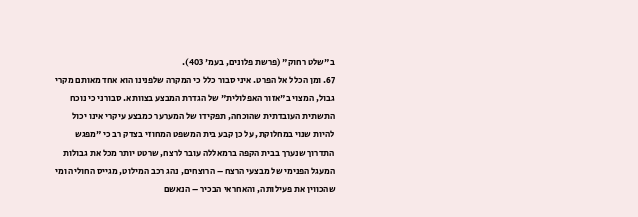ב"שלט רחוק" (פרשת פלונים, בעמ' 403).
67. ומן הכלל אל הפרט. איני סבור כלל כי המקרה שלפנינו הוא אחד מאותם מקרי גבול, המצוי ב"אזור האפלולית" של הגדרת המבצע בצוותא. סבורני כי נוכח התשתית העובדתית שהוכחה, תפקידו של המערער כמבצע עיקרי אינו יכול להיות שנוי במחלוקת, על כן קבע בית המשפט המחוזי בצדק רב כי "מפגש התדרוך שנערך בבית הקפה ברמאללה עובר לרצח, שרטט יותר מכל את גבולות המעגל הפנימי של מבצעי הרצח – הרוצחים, נהג רכב המילוט, מגייס החוליה ומי שהכווין את פעילותה, והאחראי הבכיר – הנאשם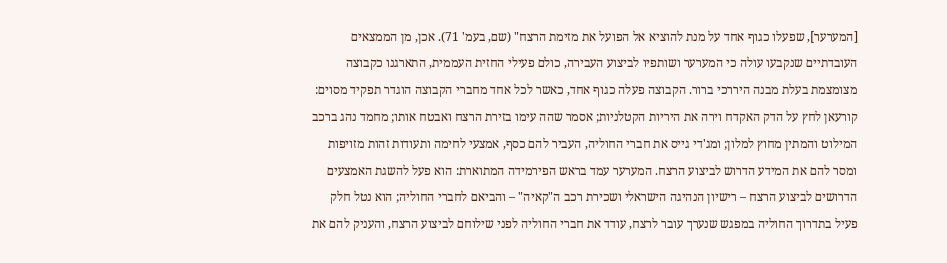[המערער], שפעלו כגוף אחד על מנת להוציא אל הפועל את מזימת הרצח" (שם, בעמ' 71). אכן, מן הממצאים העובדתיים שנקבעו עולה כי המערער ושותפיו לביצוע העבירה, כולם פעילי החזית העממית, התארגנו כקבוצה מצומצמת בעלת מבנה היררכי ברור. הקבוצה פעלה כגוף אחד, כאשר לכל אחד מחברי הקבוצה הוגדר תפקיד מסוים: קורעאן לחץ על הדק האקדח וירה את היריות הקטלניות; אסמר שהה עימו בזירת הרצח ואבטח אותו; מחמד נהג ברכב המילוט והמתין מחוץ למלון; ומג'די גייס את חברי החוליה, העביר להם כסף, אמצעי לחימה ותעודות זהות מזויפות ומסר להם את המידע הדרוש לביצוע הרצח. המערער עמד בראש הפירמידה המתוארת: הוא פעל להשגת האמצעים הדרושים לביצוע הרצח – רישיון הנהיגה הישראלי ושכירת רכב ה"קאיה" – והביאם לחברי החוליה; הוא נטל חלק פעיל בתדרוך החוליה במפגש שנערך עובר לרצח, עודד את חברי החוליה לפני שילוחם לביצוע הרצח, והעניק להם את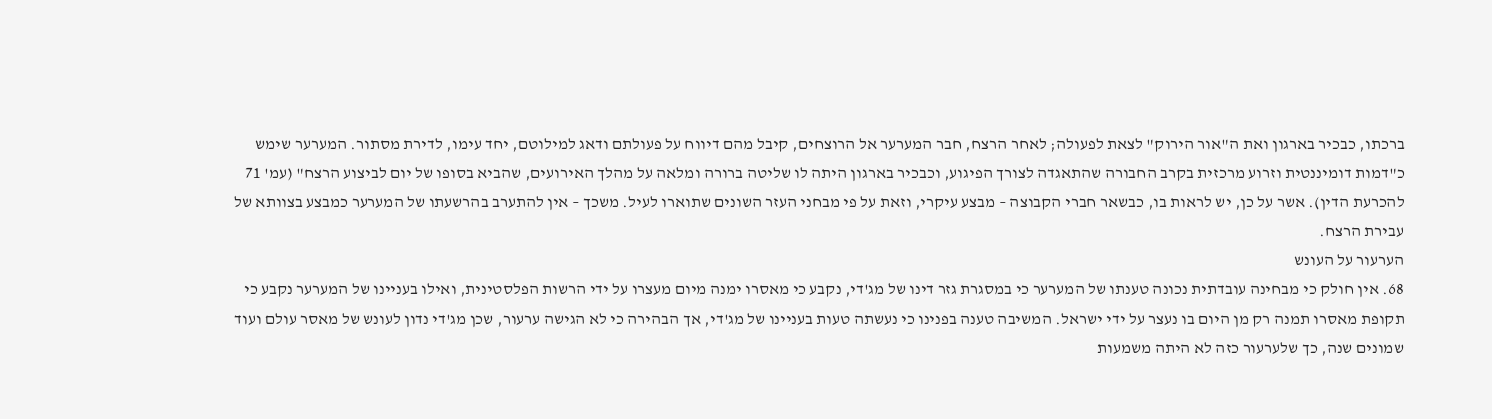ברכתו, כבכיר בארגון ואת ה"אור הירוק" לצאת לפעולה; לאחר הרצח, חבר המערער אל הרוצחים, קיבל מהם דיווח על פעולתם ודאג למילוטם, יחד עימו, לדירת מסתור. המערער שימש כ"דמות דומיננטית וזרוע מרכזית בקרב החבורה שהתאגדה לצורך הפיגוע, וכבכיר בארגון היתה לו שליטה ברורה ומלאה על מהלך האירועים, שהביא בסופו של יום לביצוע הרצח" (עמ' 71 להכרעת הדין). אשר על כן, יש לראות בו, כבשאר חברי הקבוצה – מבצע עיקרי, וזאת על פי מבחני העזר השונים שתוארו לעיל. משכך – אין להתערב בהרשעתו של המערער כמבצע בצוותא של עבירת הרצח.
הערעור על העונש
68. אין חולק כי מבחינה עובדתית נכונה טענתו של המערער כי במסגרת גזר דינו של מג'די, נקבע כי מאסרו ימנה מיום מעצרו על ידי הרשות הפלסטינית, ואילו בעניינו של המערער נקבע כי תקופת מאסרו תמנה רק מן היום בו נעצר על ידי ישראל. המשיבה טענה בפנינו כי נעשתה טעות בעניינו של מג'די, אך הבהירה כי לא הגישה ערעור, שכן מג'די נדון לעונש של מאסר עולם ועוד שמונים שנה, כך שלערעור כזה לא היתה משמעות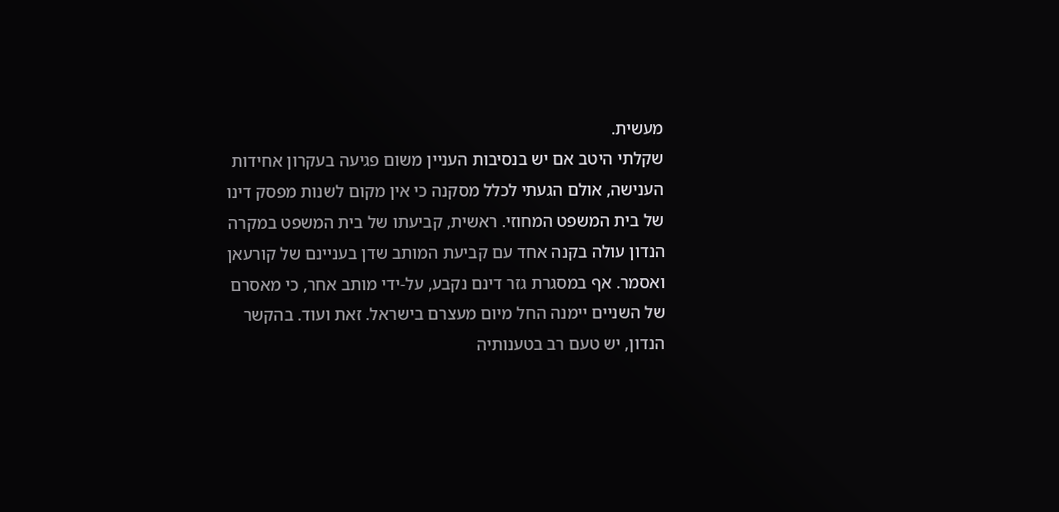מעשית.
שקלתי היטב אם יש בנסיבות העניין משום פגיעה בעקרון אחידות הענישה, אולם הגעתי לכלל מסקנה כי אין מקום לשנות מפסק דינו של בית המשפט המחוזי. ראשית, קביעתו של בית המשפט במקרה הנדון עולה בקנה אחד עם קביעת המותב שדן בעניינם של קורעאן ואסמר. אף במסגרת גזר דינם נקבע, על-ידי מותב אחר, כי מאסרם של השניים יימנה החל מיום מעצרם בישראל. זאת ועוד. בהקשר הנדון, יש טעם רב בטענותיה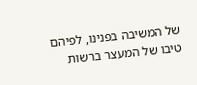של המשיבה בפנינו, לפיהם טיבו של המעצר ברשות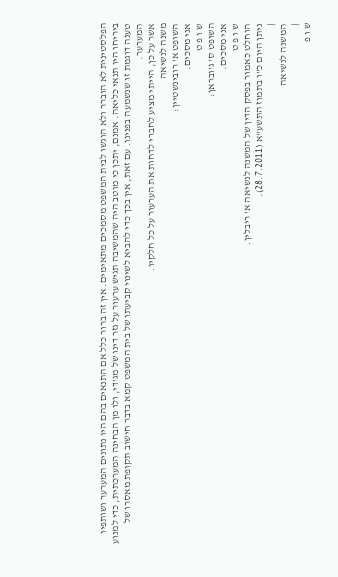הפלסטינית לא הוברר ולא הוגשו לבית המשפט מסמכים מתאימים. אין זה ברור כלל אם התנאים בהם היו נתונים המערער ושותפיו ביריחו היו תנאי כליאה. אמנם, יתכן כי מוטב היה שהמשיבה תגיש ערעור על גזר דינו של מג'די, ולו מן הבחינה המערכתית, כדי למנוע טענה דוגמת זו שנשמעה בפנינו. עם זאת, אין בכך כדי להביא לשינוי קביעתו של בית המשפט קמא בדבר חישוב תקופת מאסרו של המערער.
אשר על כן, הייתי מציע לחברי לדחות את הערעור על כל חלקיו.
משנה לנשיאה
השופט א' רובינשטיין:
אני מסכים.
ש ו פ ט
השופט ס' ג'ובראן:
אני מסכים.
ש ו פ ט
הוחלט כאמור בפסק הדין של המשנה לנשיאה א' ריבלין.
ניתן היום כ"ו בתמוז התשע"א (28.7.2011).
|
המשנה לנשיאה
|
ש ו פ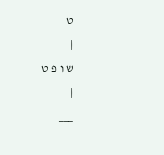ט
|
ש ו פ ט
|
___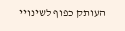העותק כפוף לשינויי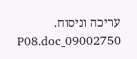עריכה וניסוח. 09002750_P08.doc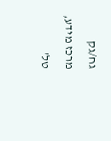גח/גק
מרכז מידע, טל'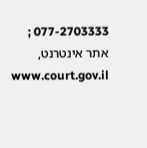077-2703333 ; אתר אינטרנט, www.court.gov.il